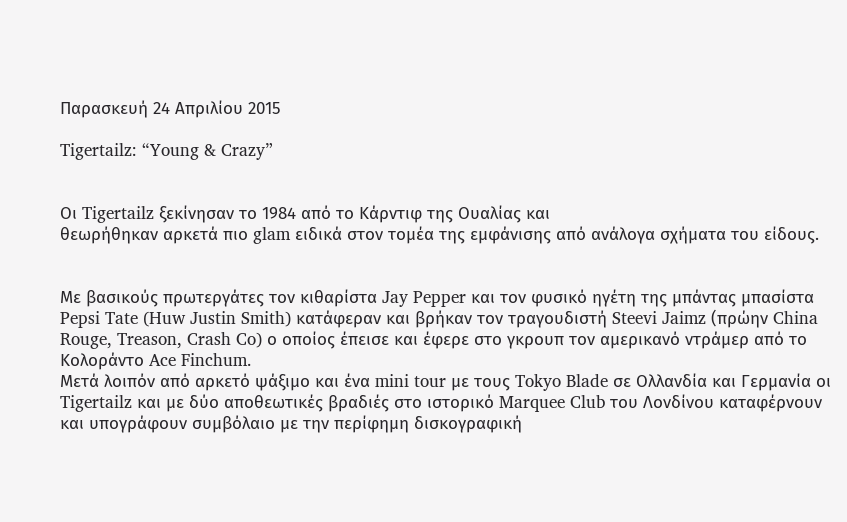Παρασκευή 24 Απριλίου 2015

Tigertailz: “Young & Crazy”


Οι Tigertailz ξεκίνησαν το 1984 από το Κάρντιφ της Ουαλίας και
θεωρήθηκαν αρκετά πιο glam ειδικά στον τομέα της εμφάνισης από ανάλογα σχήματα του είδους.


Με βασικούς πρωτεργάτες τον κιθαρίστα Jay Pepper και τον φυσικό ηγέτη της μπάντας μπασίστα Pepsi Tate (Huw Justin Smith) κατάφεραν και βρήκαν τον τραγουδιστή Steevi Jaimz (πρώην China Rouge, Treason, Crash Co) ο οποίος έπεισε και έφερε στο γκρουπ τον αμερικανό ντράμερ από το Κολοράντο Ace Finchum.
Μετά λοιπόν από αρκετό ψάξιμο και ένα mini tour με τους Tokyo Blade σε Ολλανδία και Γερμανία οι Tigertailz και με δύο αποθεωτικές βραδιές στο ιστορικό Marquee Club του Λονδίνου καταφέρνουν και υπογράφουν συμβόλαιο με την περίφημη δισκογραφική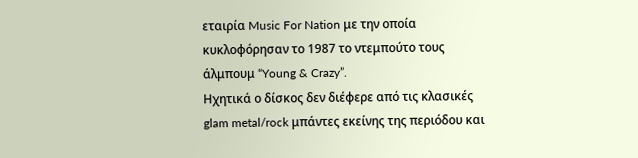εταιρία Music For Nation με την οποία κυκλοφόρησαν το 1987 το ντεμπούτο τους άλμπουμ “Young & Crazy”.
Ηχητικά ο δίσκος δεν διέφερε από τις κλασικές glam metal/rock μπάντες εκείνης της περιόδου και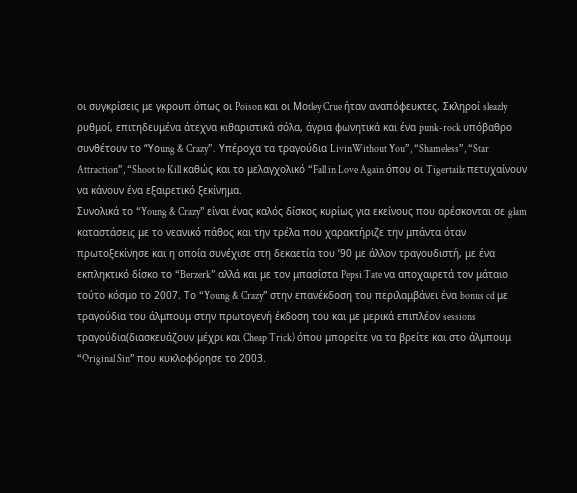οι συγκρίσεις με γκρουπ όπως οι Poison και οι Μοtley Crue ήταν αναπόφευκτες. Σκληροί sleazly ρυθμοί, επιτηδευμένα άτεχνα κιθαριστικά σόλα, άγρια φωνητικά και ένα punk-rock υπόβαθρο συνθέτουν το “Υοung & Crazy”.  Υπέροχα τα τραγούδια LivinWithout You”, “Shameless”, “Star Attraction”, “Shoot to Kill καθώς και το μελαγχολικό “Fall in Love Again όπου οι Tigertailz πετυχαίνουν να κάνουν ένα εξαιρετικό ξεκίνημα.
Συνολικά το “Young & Crazy” είναι ένας καλός δίσκος κυρίως για εκείνους που αρέσκονται σε glam καταστάσεις με το νεανικό πάθος και την τρέλα που χαρακτήριζε την μπάντα όταν πρωτοξεκίνησε και η οποία συνέχισε στη δεκαετία του ’90 με άλλον τραγουδιστή, με ένα εκπληκτικό δίσκο το “Berzerk” αλλά και με τον μπασίστα Pepsi Tate να αποχαιρετά τον μάταιο τούτο κόσμο το 2007. Το “Young & Crazy” στην επανέκδοση του περιλαμβάνει ένα bonus cd με τραγούδια του άλμπουμ στην πρωτογενή έκδοση του και με μερικά επιπλέον sessions τραγούδια(διασκευάζουν μέχρι και Cheap Trick) όπου μπορείτε να τα βρείτε και στο άλμπουμ “Original Sin” που κυκλοφόρησε το 2003.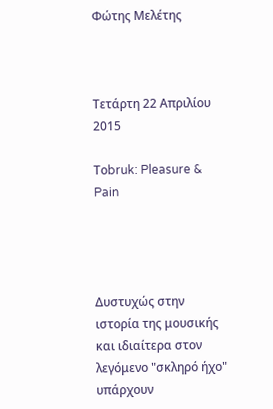Φώτης Μελέτης



Τετάρτη 22 Απριλίου 2015

Τοbruk: Pleasure & Pain




Δυστυχώς στην ιστορία της μουσικής και ιδιαίτερα στον λεγόμενο "σκληρό ήχο" υπάρχουν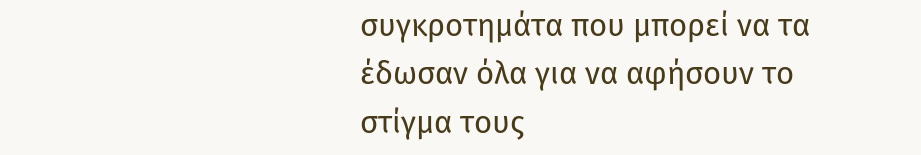συγκροτημάτα που μπορεί να τα έδωσαν όλα για να αφήσουν το στίγμα τους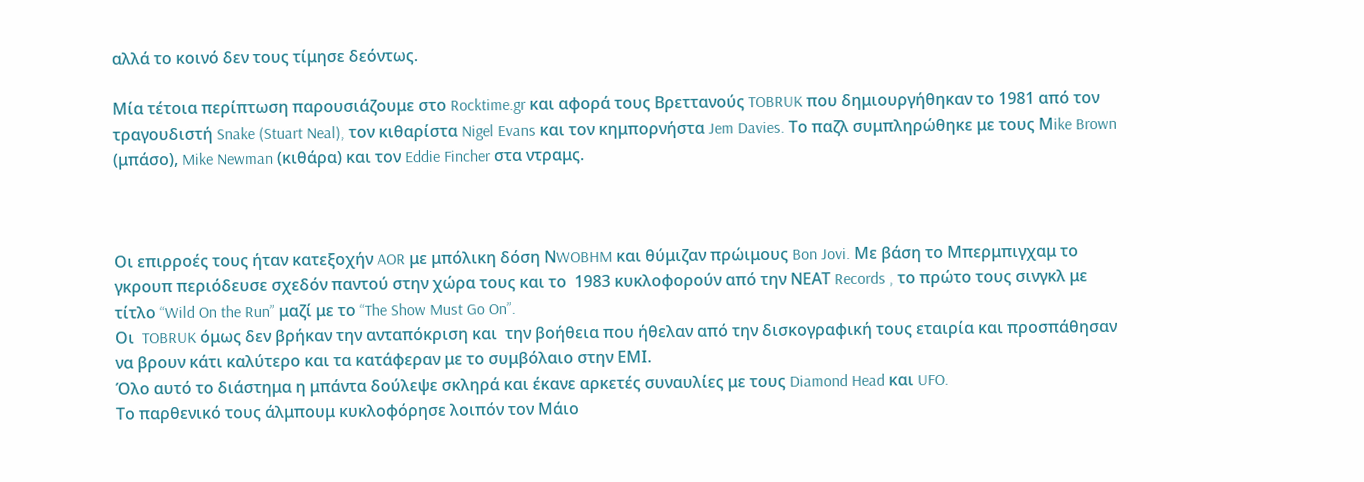αλλά το κοινό δεν τους τίμησε δεόντως.

Μία τέτοια περίπτωση παρουσιάζουμε στο Rocktime.gr και αφορά τους Bρεττανούς TOBRUK που δημιουργήθηκαν το 1981 από τον τραγουδιστή Snake (Stuart Neal), τον κιθαρίστα Nigel Evans και τον κημπορνήστα Jem Davies. Το παζλ συμπληρώθηκε με τους Μike Brown (μπάσο), Mike Newman (κιθάρα) και τον Eddie Fincher στα ντραμς.



Oι επιρροές τους ήταν κατεξοχήν AOR με μπόλικη δόση ΝWOBHM και θύμιζαν πρώιμους Bon Jovi. Με βάση το Μπερμπιγχαμ το γκρουπ περιόδευσε σχεδόν παντού στην χώρα τους και το  1983 κυκλοφορούν από την ΝΕΑΤ Records , το πρώτο τους σινγκλ με τίτλο “Wild On the Run” μαζί με το “The Show Must Go On”.
Oι  TOBRUK όμως δεν βρήκαν την ανταπόκριση και  την βοήθεια που ήθελαν από την δισκογραφική τους εταιρία και προσπάθησαν να βρουν κάτι καλύτερο και τα κατάφεραν με το συμβόλαιο στην ΕΜΙ.
Όλο αυτό το διάστημα η μπάντα δούλεψε σκληρά και έκανε αρκετές συναυλίες με τους Diamond Head και UFO.
Το παρθενικό τους άλμπουμ κυκλοφόρησε λοιπόν τον Μάιο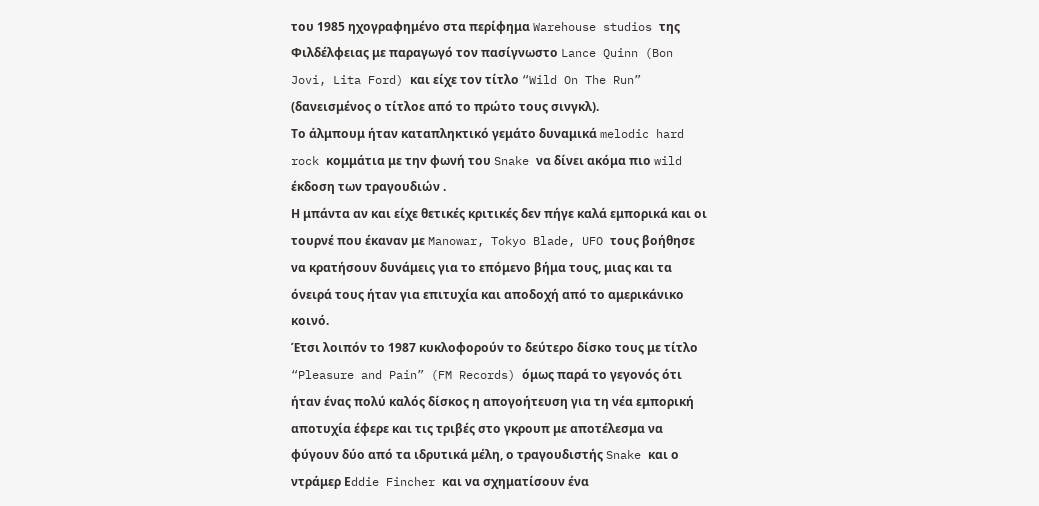του 1985 ηχογραφημένο στα περίφημα Warehouse studios της Φιλδέλφειας με παραγωγό τον πασίγνωστο Lance Quinn (Bon Jovi, Lita Ford) και είχε τον τίτλο “Wild On The Run” (δανεισμένος ο τίτλοε από το πρώτο τους σινγκλ).
Το άλμπουμ ήταν καταπληκτικό γεμάτο δυναμικά melodic hard rock κομμάτια με την φωνή του Snake να δίνει ακόμα πιο wild έκδοση των τραγουδιών .
Η μπάντα αν και είχε θετικές κριτικές δεν πήγε καλά εμπορικά και οι τουρνέ που έκαναν με Manowar, Tokyo Blade, UFO τους βοήθησε να κρατήσουν δυνάμεις για το επόμενο βήμα τους, μιας και τα όνειρά τους ήταν για επιτυχία και αποδοχή από το αμερικάνικο κοινό.
Έτσι λοιπόν το 1987 κυκλοφορούν το δεύτερο δίσκο τους με τίτλο “Pleasure and Pain” (FM Records) όμως παρά το γεγονός ότι ήταν ένας πολύ καλός δίσκος η απογοήτευση για τη νέα εμπορική αποτυχία έφερε και τις τριβές στο γκρουπ με αποτέλεσμα να φύγουν δύο από τα ιδρυτικά μέλη, ο τραγουδιστής Snake και ο ντράμερ Εddie Fincher και να σχηματίσουν ένα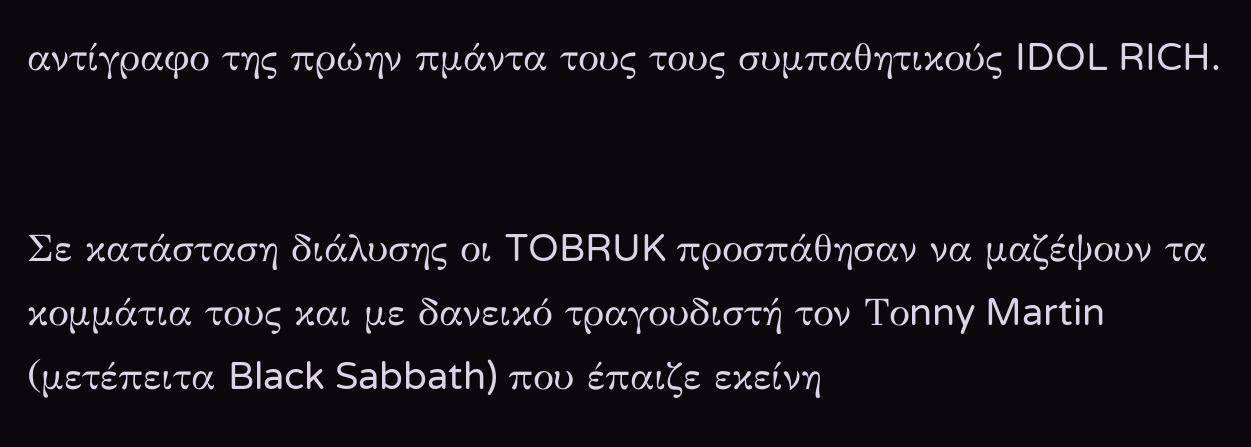αντίγραφο της πρώην πμάντα τους τους συμπαθητικούς IDOL RICH.


Σε κατάσταση διάλυσης οι TOBRUK προσπάθησαν να μαζέψουν τα κομμάτια τους και με δανεικό τραγουδιστή τον Τοnny Martin (μετέπειτα Black Sabbath) που έπαιζε εκείνη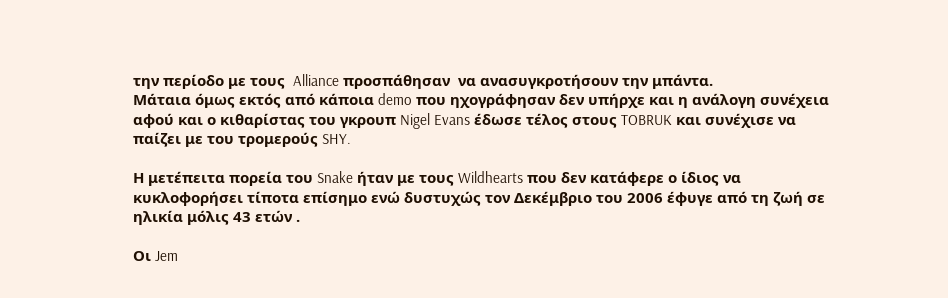την περίοδο με τους  Alliance προσπάθησαν  να ανασυγκροτήσουν την μπάντα.
Μάταια όμως εκτός από κάποια demo που ηχογράφησαν δεν υπήρχε και η ανάλογη συνέχεια αφού και ο κιθαρίστας του γκρουπ Nigel Evans έδωσε τέλος στους TOBRUK και συνέχισε να παίζει με του τρομερούς SHY.

Η μετέπειτα πορεία του Snake ήταν με τους Wildhearts που δεν κατάφερε ο ίδιος να κυκλοφορήσει τίποτα επίσημο ενώ δυστυχώς τον Δεκέμβριο του 2006 έφυγε από τη ζωή σε ηλικία μόλις 43 ετών .

Οι Jem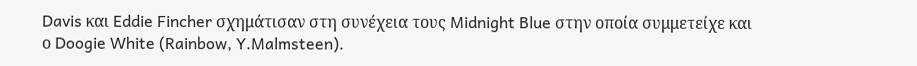Davis και Eddie Fincher σχημάτισαν στη συνέχεια τους Midnight Blue στην οποία συμμετείχε και ο Doogie White (Rainbow, Y.Malmsteen).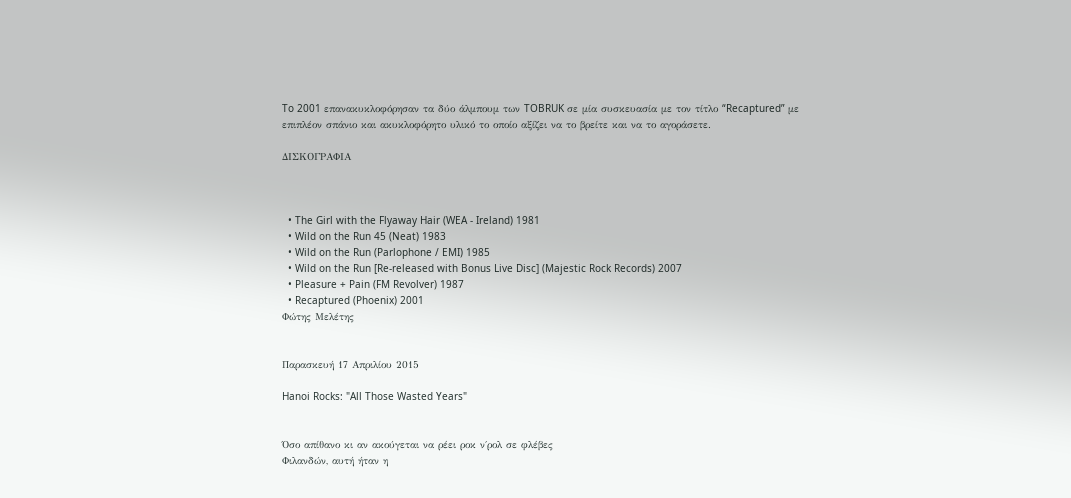To 2001 επανακυκλοφόρησαν τα δύο άλμπουμ των TOBRUK σε μία συσκευασία με τον τίτλο “Recaptured” με επιπλέον σπάνιο και ακυκλοφόρητο υλικό το οποίο αξίζει να το βρείτε και να το αγοράσετε.

ΔΙΣΚΟΓΡΑΦΙΑ



  • The Girl with the Flyaway Hair (WEA - Ireland) 1981
  • Wild on the Run 45 (Neat) 1983
  • Wild on the Run (Parlophone / EMI) 1985
  • Wild on the Run [Re-released with Bonus Live Disc] (Majestic Rock Records) 2007
  • Pleasure + Pain (FM Revolver) 1987
  • Recaptured (Phoenix) 2001
Φώτης Μελέτης


Παρασκευή 17 Απριλίου 2015

Hanoi Rocks: "All Those Wasted Years"


Όσο απίθανο κι αν ακούγεται να ρέει ροκ ν΄ρολ σε φλέβες
Φιλανδών, αυτή ήταν η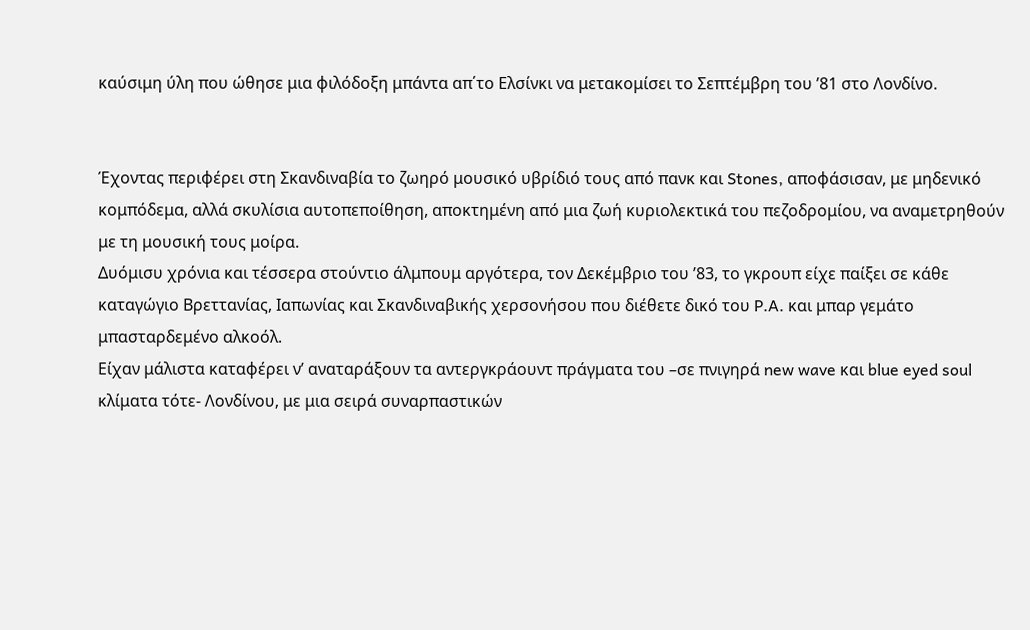καύσιμη ύλη που ώθησε μια φιλόδοξη μπάντα απ΄το Ελσίνκι να μετακομίσει το Σεπτέμβρη του ’81 στο Λονδίνο.


Έχοντας περιφέρει στη Σκανδιναβία το ζωηρό μουσικό υβρίδιό τους από πανκ και Stones, αποφάσισαν, με μηδενικό κομπόδεμα, αλλά σκυλίσια αυτοπεποίθηση, αποκτημένη από μια ζωή κυριολεκτικά του πεζοδρομίου, να αναμετρηθούν με τη μουσική τους μοίρα.
Δυόμισυ χρόνια και τέσσερα στούντιο άλμπουμ αργότερα, τον Δεκέμβριο του ’83, το γκρουπ είχε παίξει σε κάθε καταγώγιο Βρεττανίας, Ιαπωνίας και Σκανδιναβικής χερσονήσου που διέθετε δικό του P.A. και μπαρ γεμάτο μπασταρδεμένο αλκοόλ.
Είχαν μάλιστα καταφέρει ν’ αναταράξουν τα αντεργκράουντ πράγματα του –σε πνιγηρά new wave και blue eyed soul κλίματα τότε- Λονδίνου, με μια σειρά συναρπαστικών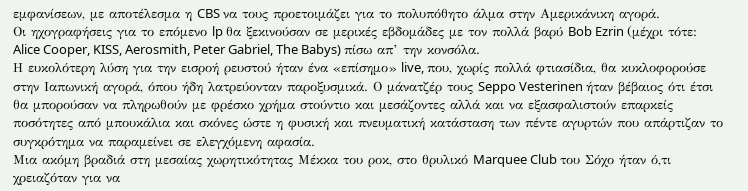εμφανίσεων, με αποτέλεσμα η CBS να τους προετοιμάζει για το πολυπόθητο άλμα στην Αμερικάνικη αγορά.
Οι ηχογραφήσεις για το επόμενο lp θα ξεκινούσαν σε μερικές εβδομάδες με τον πολλά βαρύ Bob Ezrin (μέχρι τότε: Alice Cooper, KISS, Aerosmith, Peter Gabriel, The Babys) πίσω απ’ την κονσόλα.
Η ευκολότερη λύση για την εισροή ρευστού ήταν ένα «επίσημο» live, που, χωρίς πολλά φτιασίδια, θα κυκλοφορούσε στην Ιαπωνική αγορά, όπου ήδη λατρεύονταν παροξυσμικά. Ο μάνατζέρ τους Seppo Vesterinen ήταν βέβαιος ότι έτσι θα μπορούσαν να πληρωθούν με φρέσκο χρήμα στούντιο και μεσάζοντες αλλά και να εξασφαλιστούν επαρκείς ποσότητες από μπουκάλια και σκόνες ώστε η φυσική και πνευματική κατάσταση των πέντε αγυρτών που απάρτιζαν το συγκρότημα να παραμείνει σε ελεγχόμενη αφασία.
Μια ακόμη βραδιά στη μεσαίας χωρητικότητας Μέκκα του ροκ, στο θρυλικό Marquee Club του Σόχο ήταν ό,τι χρειαζόταν για να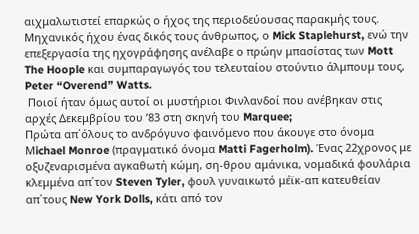αιχμαλωτιστεί επαρκώς ο ήχος της περιοδεύουσας παρακμής τους. Μηχανικός ήχου ένας δικός τους άνθρωπος, ο Mick Staplehurst, ενώ την επεξεργασία της ηχογράφησης ανέλαβε ο πρώην μπασίστας των Mott The Hoople και συμπαραγωγός του τελευταίου στούντιο άλμπουμ τους, Peter “Overend” Watts.
 Ποιοί ήταν όμως αυτοί οι μυστήριοι Φινλανδοί που ανέβηκαν στις αρχές Δεκεμβρίου του ’83 στη σκηνή του Marquee;
Πρώτα απ΄όλους το ανδρόγυνο φαινόμενο που άκουγε στο όνομα Μichael Monroe (πραγματικό όνομα Matti Fagerholm). Ένας 22χρονος με οξυζεναρισμένα αγκαθωτή κώμη, ση-θρου αμάνικα, νομαδικά φουλάρια κλεμμένα απ΄τον Steven Tyler, φουλ γυναικωτό μέϊκ-απ κατευθείαν απ΄τους New York Dolls, κάτι από τον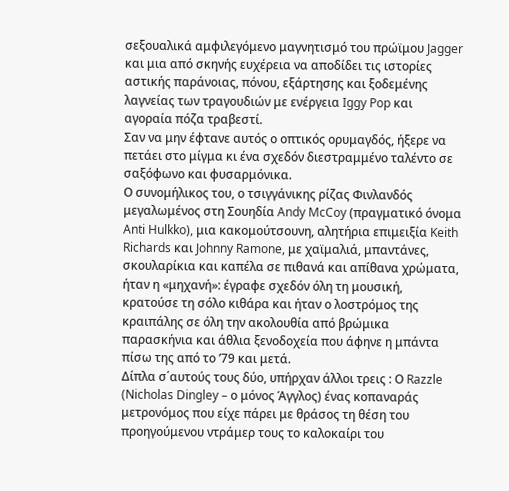σεξουαλικά αμφιλεγόμενο μαγνητισμό του πρώϊμου Jagger και μια από σκηνής ευχέρεια να αποδίδει τις ιστορίες αστικής παράνοιας, πόνου, εξάρτησης και ξοδεμένης λαγνείας των τραγουδιών με ενέργεια Iggy Pop και αγοραία πόζα τραβεστί.
Σαν να μην έφτανε αυτός ο οπτικός ορυμαγδός, ήξερε να πετάει στο μίγμα κι ένα σχεδόν διεστραμμένο ταλέντο σε σαξόφωνο και φυσαρμόνικα.
Ο συνομήλικος του, ο τσιγγάνικης ρίζας Φινλανδός μεγαλωμένος στη Σουηδία Andy McCoy (πραγματικό όνομα Anti Hulkko), μια κακομούτσουνη, αλητήρια επιμειξία Keith Richards και Johnny Ramone, με χαϊμαλιά, μπαντάνες, σκουλαρίκια και καπέλα σε πιθανά και απίθανα χρώματα, ήταν η «μηχανή»: έγραφε σχεδόν όλη τη μουσική, κρατούσε τη σόλο κιθάρα και ήταν ο λοστρόμος της κραιπάλης σε όλη την ακολουθία από βρώμικα παρασκήνια και άθλια ξενοδοχεία που άφηνε η μπάντα πίσω της από το ’79 και μετά.
Δίπλα σ΄αυτούς τους δύο, υπήρχαν άλλοι τρεις : Ο Razzle (Nicholas Dingley – ο μόνος Άγγλος) ένας κοπαναράς μετρονόμος που είχε πάρει με θράσος τη θέση του προηγούμενου ντράμερ τους το καλοκαίρι του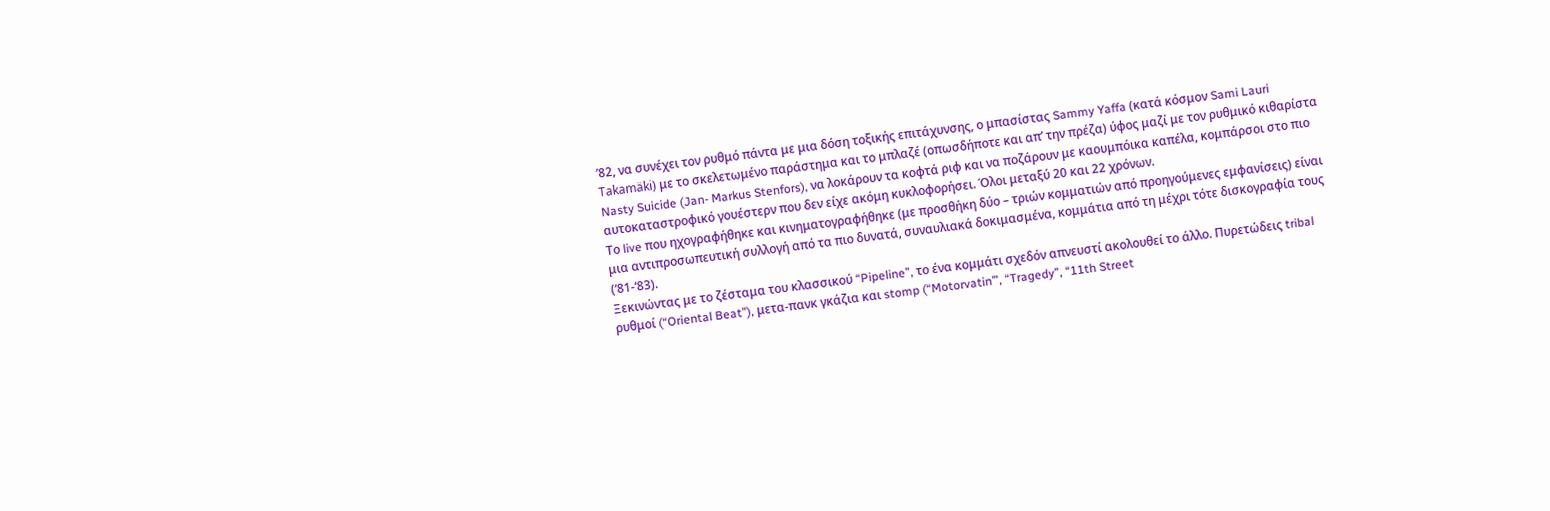’82, να συνέχει τον ρυθμό πάντα με μια δόση τοξικής επιτάχυνσης, ο μπασίστας Sammy Yaffa (κατά κόσμον Sami Lauri Takamäki) με το σκελετωμένο παράστημα και το μπλαζέ (οπωσδήποτε και απ’ την πρέζα) ύφος μαζί με τον ρυθμικό κιθαρίστα Nasty Suicide (Jan- Markus Stenfors), να λοκάρουν τα κοφτά ριφ και να ποζάρουν με καουμπόικα καπέλα, κομπάρσοι στο πιο αυτοκαταστροφικό γουέστερν που δεν είχε ακόμη κυκλοφορήσει. Όλοι μεταξύ 20 και 22 χρόνων.
Το live που ηχογραφήθηκε και κινηματογραφήθηκε (με προσθήκη δύο – τριών κομματιών από προηγούμενες εμφανίσεις) είναι μια αντιπροσωπευτική συλλογή από τα πιο δυνατά, συναυλιακά δοκιμασμένα, κομμάτια από τη μέχρι τότε δισκογραφία τους (‘81-‘83).
Ξεκινώντας με το ζέσταμα του κλασσικού “Pipeline”, το ένα κομμάτι σχεδόν απνευστί ακολουθεί το άλλο. Πυρετώδεις tribal ρυθμοί (“Oriental Beat”), μετα-πανκ γκάζια και stomp (“Motorvatin’”, “Tragedy”, “11th Street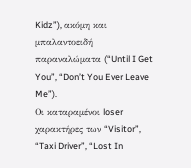Kidz”), ακόμη και μπαλαντοειδή παραναλώματα (“Until I Get You”, “Don’t You Ever Leave Me”).
Οι καταραμένοι loser χαρακτήρες των “Visitor”, “Taxi Driver”, “Lost In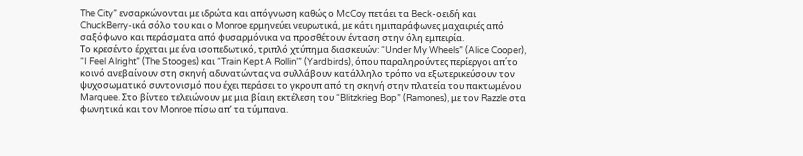The City” ενσαρκώνονται με ιδρώτα και απόγνωση καθώς ο McCoy πετάει τα Beck-οειδή και ChuckBerry-ικά σόλο του και ο Monroe ερμηνεύει νευρωτικά, με κάτι ημιπαράφωνες μαχαιριές από σαξόφωνο και περάσματα από φυσαρμόνικα να προσθέτουν ένταση στην όλη εμπειρία.
Το κρεσέντο έρχεται με ένα ισοπεδωτικό, τριπλό χτύπημα διασκευών: “Under My Wheels” (Alice Cooper), “I Feel Alright” (The Stooges) και “Train Kept A Rollin’” (Yardbirds), όπου παραληρούντες περίεργοι απ΄το κοινό ανεβαίνουν στη σκηνή αδυνατώντας να συλλάβουν κατάλληλο τρόπο να εξωτερικεύσουν τον ψυχοσωματικό συντονισμό που έχει περάσει το γκρουπ από τη σκηνή στην πλατεία του πακτωμένου Marquee. Στο βίντεο τελειώνουν με μια βίαιη εκτέλεση του “Blitzkrieg Bop” (Ramones), με τον Razzle στα φωνητικά και τον Monroe πίσω απ’ τα τύμπανα.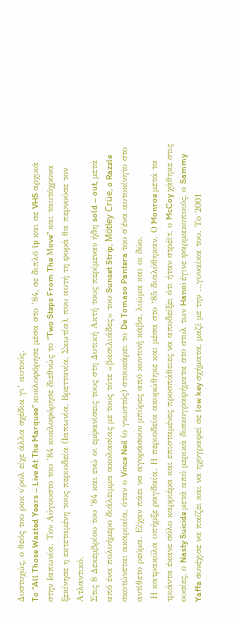Δυστυχώς, ο θεός του ροκ ν΄ρολ είχε άλλα σχέδια γι’ αυτούς.
To “All Those Wasted Years – Live At The Marquee” κυκλοφόρησε μέσα στο ’84, σε διπλό lp και σε VHS αρχικά στην Ιαπωνία. Τον Αύγουστο του ’84 κυκλοφόρησε διεθνώς το “Two Steps From The Μove” και ταυτόχρονα ξεκίνησε η εκτεταμένη τους περιοδεία (Ιαπωνία, Βρεττανία, Σκωτία), που αυτή τη φορά θα περνούσε τον Ατλαντικό.
Στις 8 Δεκεμβρίου του ’84 και ενώ οι εμφανίσεις τους στη Δυτική Ακτή τους περίμεναν ήδη sold – out, μετά από ένα πολυήμερο διάλειμμα ακολασίας με τους τότε «βασιλιάδες» του Sunset Strip, Mötley Crüe, o Razzle σκοτώνεται ακαριαία, όταν ο Vince Neil (ο γνωστός) στουκάρει το De Tomaso Pantera του σ΄ένα αυτοκίνητο στο αντίθετο ρεύμα. Είχαν πάει να αγοράσουν μπύρες από κοντινή κάβα, λιώμα και οι δύο.
 Η κατρακύλα υπήρξε ραγδαία. Η περιοδεία ακυρώθηκε και μέσα στο ‘85 διαλύθηκαν. Ο Monroe μετά τα τριάντα έκανε σόλο καρριέρα και επισταμένες προσπάθειες να αποδείξει ότι ήταν στρέϊτ, ο McCoy χάθηκε στις ουσίες, ο Nasty Suicide μετά από μερικά δισκογραφήματα στο στυλ των Hanoi έγινε φαρμακοποιός, ο Sammy Yaffa συνέχισε να παίζει και να ηχογραφεί σε low key σχήματα, μαζί με την …γυναίκα του. Το 2001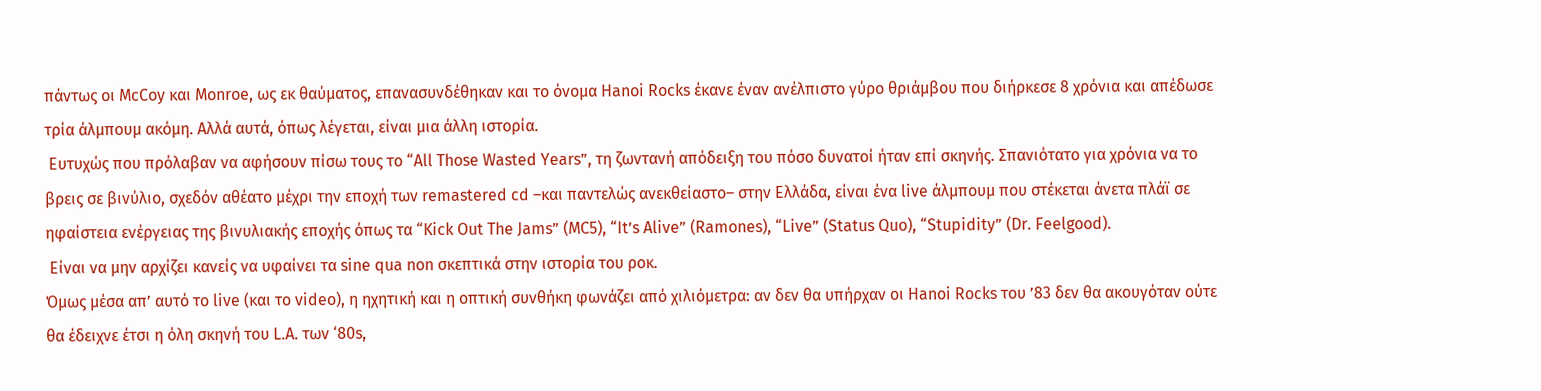πάντως οι McCoy και Monroe, ως εκ θαύματος, επανασυνδέθηκαν και το όνομα Hanoi Rocks έκανε έναν ανέλπιστο γύρο θριάμβου που διήρκεσε 8 χρόνια και απέδωσε τρία άλμπουμ ακόμη. Αλλά αυτά, όπως λέγεται, είναι μια άλλη ιστορία.
 Ευτυχώς που πρόλαβαν να αφήσουν πίσω τους το “All Those Wasted Years”, τη ζωντανή απόδειξη του πόσο δυνατοί ήταν επί σκηνής. Σπανιότατο για χρόνια να το βρεις σε βινύλιο, σχεδόν αθέατο μέχρι την εποχή των remastered cd –και παντελώς ανεκθείαστο– στην Ελλάδα, είναι ένα live άλμπουμ που στέκεται άνετα πλάϊ σε ηφαίστεια ενέργειας της βινυλιακής εποχής όπως τα “Kick Out The Jams” (MC5), “It’s Alive” (Ramones), “Live” (Status Quo), “Stupidity” (Dr. Feelgood).
 Είναι να μην αρχίζει κανείς να υφαίνει τα sine qua non σκεπτικά στην ιστορία του ροκ.
Όμως μέσα απ’ αυτό το live (και το video), η ηχητική και η οπτική συνθήκη φωνάζει από χιλιόμετρα: αν δεν θα υπήρχαν οι Hanoi Rocks του ’83 δεν θα ακουγόταν ούτε θα έδειχνε έτσι η όλη σκηνή του L.A. των ‘80s,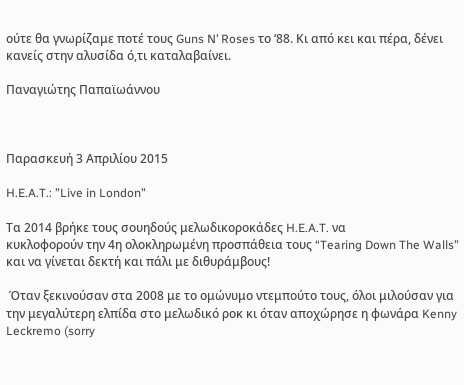ούτε θα γνωρίζαμε ποτέ τους Guns N’ Roses το ‘88. Κι από κει και πέρα, δένει κανείς στην αλυσίδα ό,τι καταλαβαίνει.

Παναγιώτης Παπαϊωάννου



Παρασκευή 3 Απριλίου 2015

H.E.A.T.: ”Live in London”

Τα 2014 βρήκε τους σουηδούς μελωδικοροκάδες H.E.A.T. να
κυκλοφορούν την 4η ολοκληρωμένη προσπάθεια τους “Tearing Down The Walls” και να γίνεται δεκτή και πάλι με διθυράμβους!

 Όταν ξεκινούσαν στα 2008 με το ομώνυμο ντεμπούτο τους, όλοι μιλούσαν για την μεγαλύτερη ελπίδα στο μελωδικό ροκ κι όταν αποχώρησε η φωνάρα Kenny Leckremo (sorry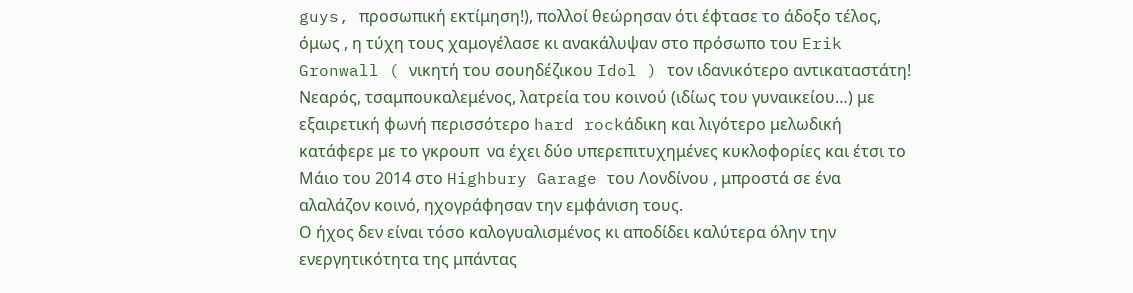guys, προσωπική εκτίμηση!), πολλοί θεώρησαν ότι έφτασε το άδοξο τέλος, όμως , η τύχη τους χαμογέλασε κι ανακάλυψαν στο πρόσωπο του Erik Gronwall ( νικητή του σουηδέζικου Idol ) τον ιδανικότερο αντικαταστάτη! Νεαρός, τσαμπουκαλεμένος, λατρεία του κοινού (ιδίως του γυναικείου…) με εξαιρετική φωνή περισσότερο hard rockάδικη και λιγότερο μελωδική   κατάφερε με το γκρουπ  να έχει δύο υπερεπιτυχημένες κυκλοφορίες και έτσι το Μάιο του 2014 στο Highbury Garage του Λονδίνου , μπροστά σε ένα αλαλάζον κοινό, ηχογράφησαν την εμφάνιση τους.
Ο ήχος δεν είναι τόσο καλογυαλισμένος κι αποδίδει καλύτερα όλην την ενεργητικότητα της μπάντας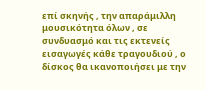επί σκηνής , την απαράμιλλη μουσικότητα όλων , σε συνδυασμό και τις εκτενείς εισαγωγές κάθε τραγουδιού , ο δίσκος θα ικανοποιήσει με την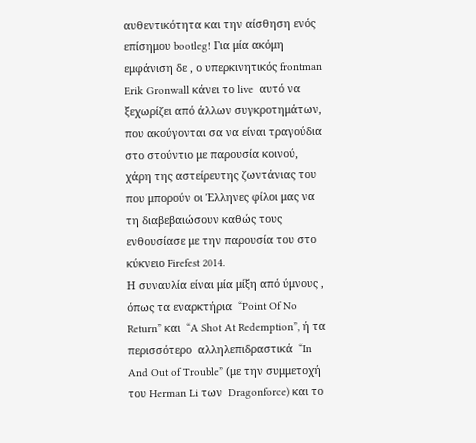αυθεντικότητα και την αίσθηση ενός επίσημου bootleg! Για μία ακόμη εμφάνιση δε , ο υπερκινητικός frontman Erik Gronwall κάνει το live  αυτό να ξεχωρίζει από άλλων συγκροτημάτων, που ακούγονται σα να είναι τραγούδια στο στούντιο με παρουσία κοινού, χάρη της αστείρευτης ζωντάνιας του που μπορούν οι Έλληνες φίλοι μας να τη διαβεβαιώσουν καθώς τους ενθουσίασε με την παρουσία του στο κύκνειο Firefest 2014.
Η συναυλία είναι μία μίξη από ύμνους , όπως τα εναρκτήρια  “Point Of No Return” και  “A Shot At Redemption”, ή τα περισσότερο  αλληλεπιδραστικά  “In And Out of Trouble” (με την συμμετοχή του Herman Li των  Dragonforce) και το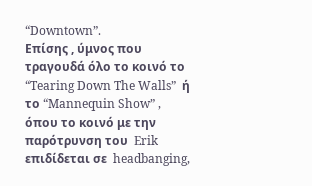“Downtown”.
Επίσης , ύμνος που τραγουδά όλο το κοινό το  “Tearing Down The Walls”  ή το “Mannequin Show” , όπου το κοινό με την παρότρυνση του  Erik επιδίδεται σε  headbanging,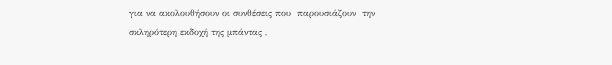για να ακολουθήσουν οι συνθέσεις που  παρουσιάζουν  την σκληρότερη εκδοχή της μπάντας ,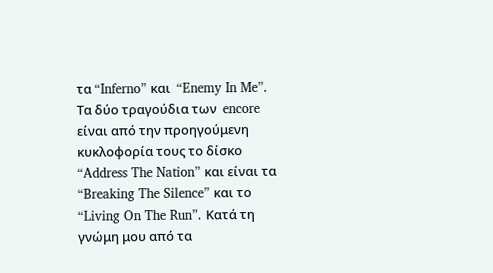τα “Inferno” και  “Enemy In Me”.
Τα δύο τραγούδια των  encore είναι από την προηγούμενη κυκλοφορία τους το δίσκο  “Address The Nation” και είναι τα  “Breaking The Silence” και το  “Living On The Run”. Κατά τη γνώμη μου από τα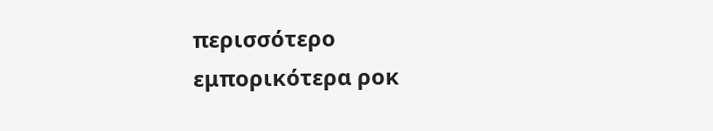περισσότερο εμπορικότερα ροκ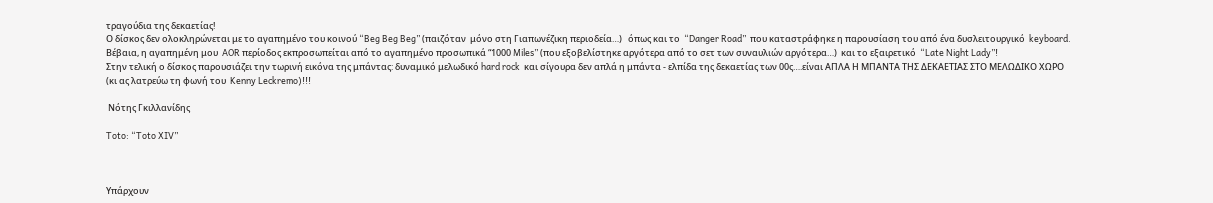τραγούδια της δεκαετίας!
Ο δίσκος δεν ολοκληρώνεται με το αγαπημένο του κοινού “Beg Beg Beg” (παιζόταν  μόνο στη Γιαπωνέζικη περιοδεία…)   όπως και το  “Danger Road”  που καταστράφηκε η παρουσίαση του από ένα δυσλειτουργικό  keyboard.
Βέβαια, η αγαπημένη μου  AOR περίοδος εκπροσωπείται από το αγαπημένο προσωπικά “1000 Miles” (που εξοβελίστηκε αργότερα από το σετ των συναυλιών αργότερα…)  και το εξαιρετικό  “Late Night Lady”!
Στην τελική ο δίσκος παρουσιάζει την τωρινή εικόνα της μπάντας: δυναμικό μελωδικό hard rock  και σίγουρα δεν απλά η μπάντα - ελπίδα της δεκαετίας των 00ς….είναι ΑΠΛΑ Η ΜΠΑΝΤΑ ΤΗΣ ΔΕΚΑΕΤΙΑΣ ΣΤΟ ΜΕΛΩΔΙΚΟ ΧΩΡΟ (κι ας λατρεύω τη φωνή του  Kenny Leckremo)!!!

 Νότης Γκιλλανίδης

Toto: “Toto XIV”



Υπάρχουν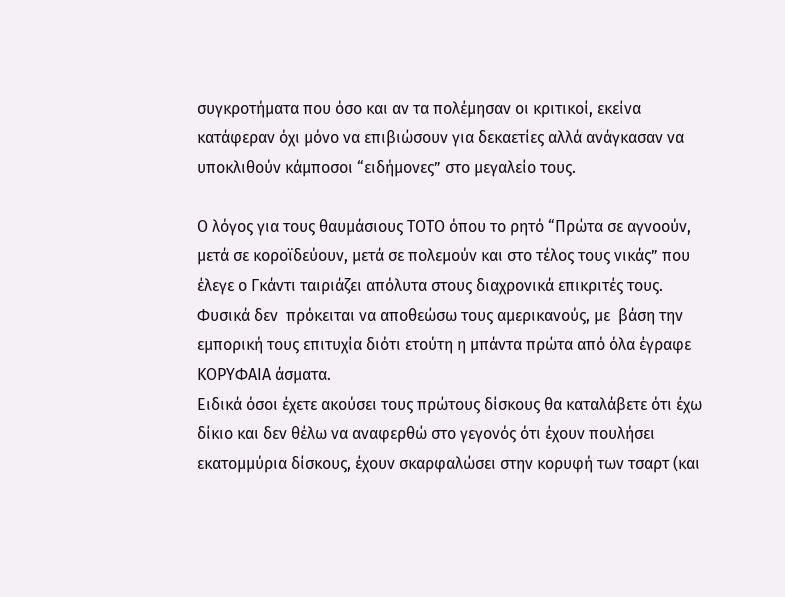συγκροτήματα που όσο και αν τα πολέμησαν οι κριτικοί, εκείνα κατάφεραν όχι μόνο να επιβιώσουν για δεκαετίες αλλά ανάγκασαν να υποκλιθούν κάμποσοι “ειδήμονες” στο μεγαλείο τους.

Ο λόγος για τους θαυμάσιους ΤΟΤΟ όπου το ρητό “Πρώτα σε αγνοούν, μετά σε κοροϊδεύουν, μετά σε πολεμούν και στο τέλος τους νικάς” που έλεγε ο Γκάντι ταιριάζει απόλυτα στους διαχρονικά επικριτές τους.
Φυσικά δεν  πρόκειται να αποθεώσω τους αμερικανούς, με  βάση την εμπορική τους επιτυχία διότι ετούτη η μπάντα πρώτα από όλα έγραφε ΚΟΡΥΦΑΙΑ άσματα.
Ειδικά όσοι έχετε ακούσει τους πρώτους δίσκους θα καταλάβετε ότι έχω δίκιο και δεν θέλω να αναφερθώ στο γεγονός ότι έχουν πουλήσει εκατομμύρια δίσκους, έχουν σκαρφαλώσει στην κορυφή των τσαρτ (και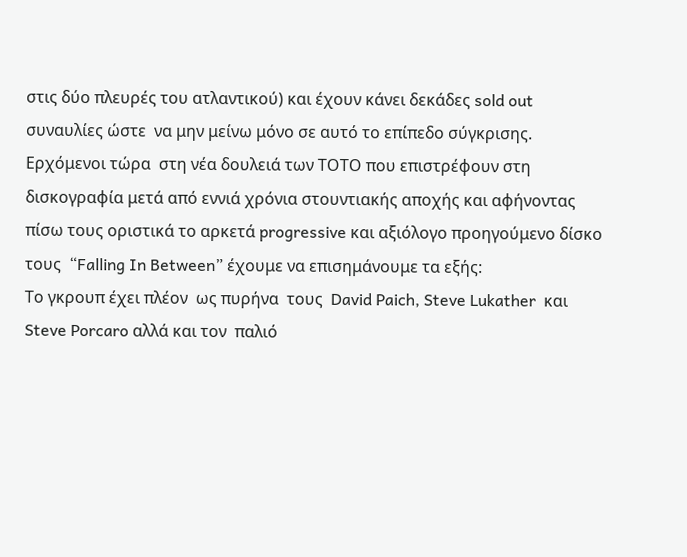στις δύο πλευρές του ατλαντικού) και έχουν κάνει δεκάδες sold out συναυλίες ώστε  να μην μείνω μόνο σε αυτό το επίπεδο σύγκρισης.
Ερχόμενοι τώρα  στη νέα δουλειά των ΤΟΤΟ που επιστρέφουν στη δισκογραφία μετά από εννιά χρόνια στουντιακής αποχής και αφήνοντας πίσω τους οριστικά το αρκετά progressive και αξιόλογο προηγούμενο δίσκο τους  “Falling In Between” έχουμε να επισημάνουμε τα εξής:
Το γκρουπ έχει πλέον  ως πυρήνα  τους  David Paich, Steve Lukather  και  Steve Porcaro αλλά και τον  παλιό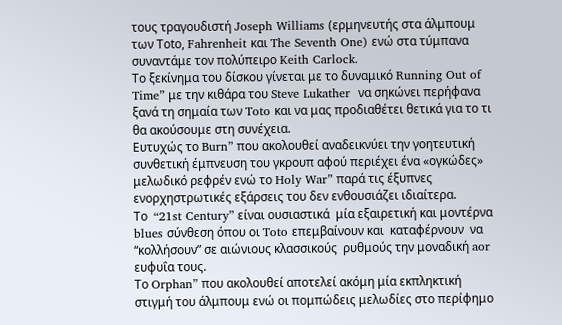τους τραγουδιστή Joseph Williams (ερμηνευτής στα άλμπουμ των Τοto, Fahrenheit και The Seventh One) ενώ στα τύμπανα συναντάμε τον πολύπειρο Keith Carlock.
Το ξεκίνημα του δίσκου γίνεται με το δυναμικό Running Out of Time” με την κιθάρα του Steve Lukather  να σηκώνει περήφανα ξανά τη σημαία των Toto και να μας προδιαθέτει θετικά για το τι θα ακούσουμε στη συνέχεια.
Ευτυχώς το Burn” που ακολουθεί αναδεικνύει την γοητευτική συνθετική έμπνευση του γκρουπ αφού περιέχει ένα «ογκώδες» μελωδικό ρεφρέν ενώ το Holy War” παρά τις έξυπνες ενορχηστρωτικές εξάρσεις του δεν ενθουσιάζει ιδιαίτερα.
Το  “21st Century” είναι ουσιαστικά  μία εξαιρετική και μοντέρνα blues σύνθεση όπου οι Toto επεμβαίνουν και  καταφέρνουν  να “κολλήσουν” σε αιώνιους κλασσικούς  ρυθμούς την μοναδική aor ευφυΐα τους.
Το Orphan” που ακολουθεί αποτελεί ακόμη μία εκπληκτική στιγμή του άλμπουμ ενώ οι πομπώδεις μελωδίες στο περίφημο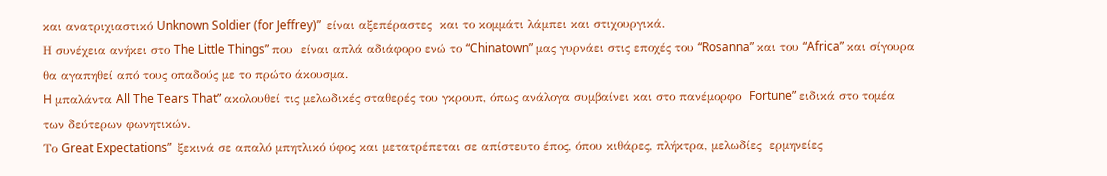και ανατριχιαστικό Unknown Soldier (for Jeffrey)”  είναι αξεπέραστες  και το κομμάτι λάμπει και στιχουργικά.
Η συνέχεια ανήκει στο The Little Things” που  είναι απλά αδιάφορο ενώ το “Chinatown” μας γυρνάει στις εποχές του “Rosanna” και του “Africa” και σίγουρα θα αγαπηθεί από τους οπαδούς με το πρώτο άκουσμα.
H μπαλάντα All The Tears That” ακολουθεί τις μελωδικές σταθερές του γκρουπ, όπως ανάλογα συμβαίνει και στο πανέμορφο  Fortune” ειδικά στο τομέα των δεύτερων φωνητικών.
Το Great Expectations”  ξεκινά σε απαλό μπητλικό ύφος και μετατρέπεται σε απίστευτο έπος, όπου κιθάρες, πλήκτρα, μελωδίες  ερμηνείες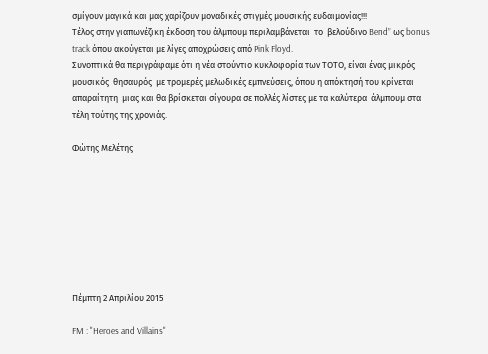σμίγουν μαγικά και μας χαρίζουν μοναδικές στιγμές μουσικής ευδαιμονίας!!!
Τέλος στην γιαπωνέζικη έκδοση του άλμπουμ περιλαμβάνεται  τo  βελούδινο Bend” ως bonus track όπου ακούγεται με λίγες αποχρώσεις από Pink Floyd.
Συνοπτικά θα περιγράφαμε ότι η νέα στούντιο κυκλοφορία των ΤΟΤΟ, είναι ένας μικρός μουσικός  θησαυρός  με τρομερές μελωδικές εμπνεύσεις, όπου η απόκτησή του κρίνεται απαραίτητη  μιας και θα βρίσκεται σίγουρα σε πολλές λίστες με τα καλύτερα  άλμπουμ στα τέλη τούτης της χρονιάς.

Φώτης Μελέτης








Πέμπτη 2 Απριλίου 2015

FM : "Heroes and Villains"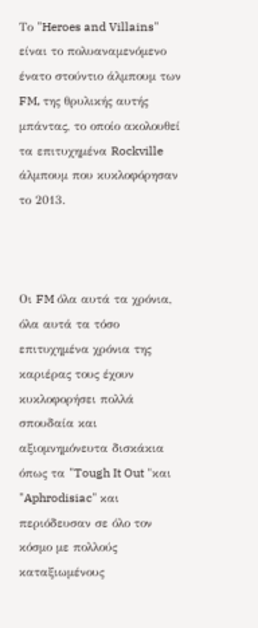Το "Heroes and Villains" είναι το πολυαναμενόμενο ένατο στούντιο άλμπουμ των FM, της θρυλικής αυτής μπάντας, το οποίο ακολουθεί τα επιτυχημένα Rockville άλμπουμ που κυκλοφόρησαν το 2013.



Οι FM όλα αυτά τα χρόνια, όλα αυτά τα τόσο επιτυχημένα χρόνια της καριέρας τους έχουν κυκλοφορήσει πολλά σπουδαία και αξιομνημόνευτα δισκάκια όπως τα "Tough It Out "και "Aphrodisiac" και περιόδευσαν σε όλο τον κόσμο με πολλούς καταξιωμένους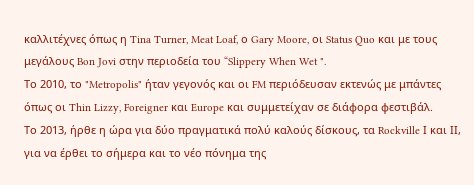καλλιτέχνες όπως η Tina Turner, Meat Loaf, ο Gary Moore, οι Status Quo και με τους μεγάλους Bon Jovi στην περιοδεία του “Slippery When Wet ".
Το 2010, το "Metropolis" ήταν γεγονός και οι FM περιόδευσαν εκτενώς με μπάντες όπως οι Thin Lizzy, Foreigner και Europe και συμμετείχαν σε διάφορα φεστιβάλ.
Το 2013, ήρθε η ώρα για δύο πραγματικά πολύ καλούς δίσκους, τα Rockville Ι και ΙΙ, για να έρθει το σήμερα και το νέο πόνημα της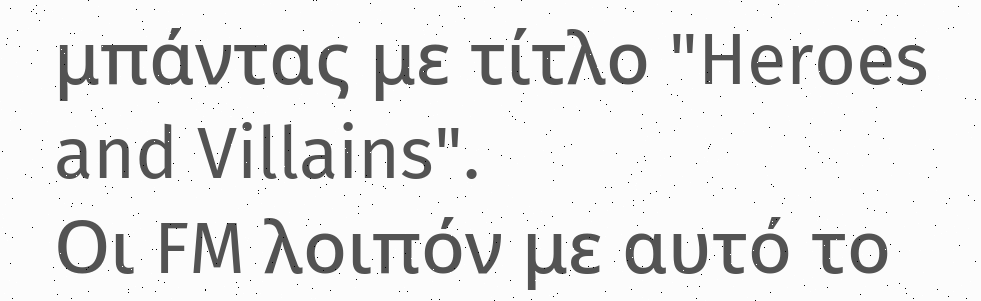μπάντας με τίτλο "Heroes and Villains".
Οι FM λοιπόν με αυτό το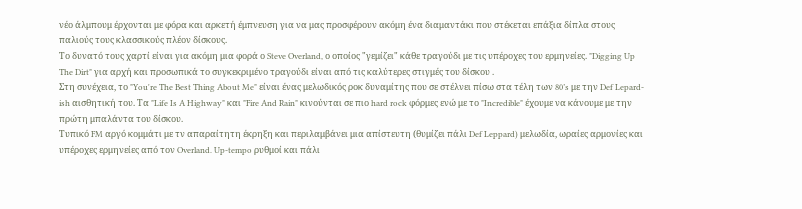νέο άλμπουμ έρχονται με φόρα και αρκετή έμπνευση για να μας προσφέρουν ακόμη ένα διαμαντάκι που στέκεται επάξια δίπλα στους παλιούς τους κλασσικούς πλέον δίσκους.
Το δυνατό τους χαρτί είναι για ακόμη μια φορά ο Steve Overland, ο οποίος "γεμίζει" κάθε τραγούδι με τις υπέροχες του ερμηνείες. "Digging Up The Dirt" για αρχή και προσωπικά το συγκεκριμένο τραγούδι είναι από τις καλύτερες στιγμές του δίσκου .
Στη συνέχεια, το "You're The Best Thing About Me" είναι ένας μελωδικός ροκ δυναμίτης που σε στέλνει πίσω στα τέλη των 80’s με την Def Lepard-ish αισθητική του. Τα "Life Is A Highway" και "Fire And Rain" κινούνται σε πιο hard rock φόρμες ενώ με το "Incredible" έχουμε να κάνουμε με την πρώτη μπαλάντα του δίσκου.
Τυπικό FM αργό κομμάτι με τν απαραίτητη έκρηξη και περιλαμβάνει μια απίστευτη (θυμίζει πάλι Def Leppard) μελωδία, ωραίες αρμονίες και υπέροχες ερμηνείες από τον Overland. Up-tempo ρυθμοί και πάλι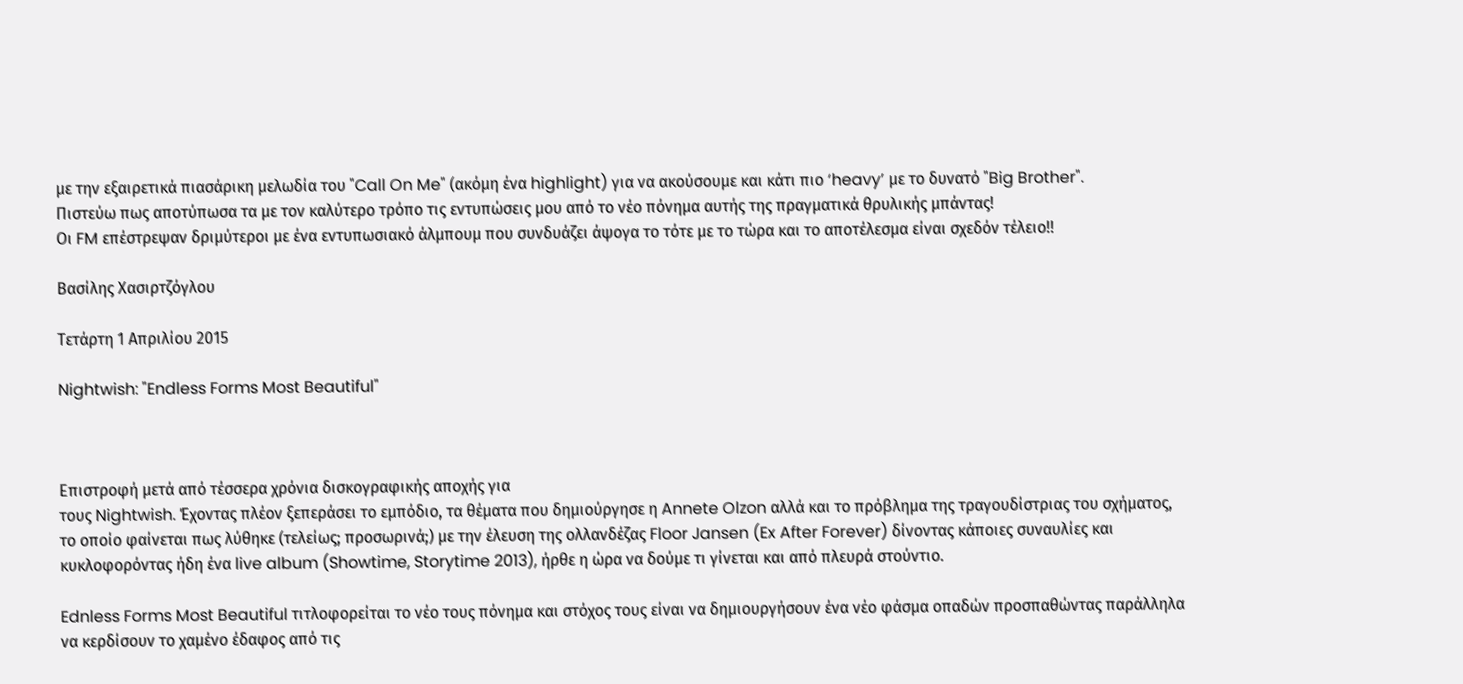με την εξαιρετικά πιασάρικη μελωδία του "Call On Me" (ακόμη ένα highlight) για να ακούσουμε και κάτι πιο ‘heavy’ με το δυνατό "Big Brother".
Πιστεύω πως αποτύπωσα τα με τον καλύτερο τρόπο τις εντυπώσεις μου από το νέο πόνημα αυτής της πραγματικά θρυλικής μπάντας!
Οι FM επέστρεψαν δριμύτεροι με ένα εντυπωσιακό άλμπουμ που συνδυάζει άψογα το τότε με το τώρα και το αποτέλεσμα είναι σχεδόν τέλειο!!

Βασίλης Χασιρτζόγλου

Τετάρτη 1 Απριλίου 2015

Nightwish: "Endless Forms Most Beautiful"



Επιστροφή μετά από τέσσερα χρόνια δισκογραφικής αποχής για
τους Nightwish. Έχοντας πλέον ξεπεράσει το εμπόδιο, τα θέματα που δημιούργησε η Annete Olzon αλλά και το πρόβλημα της τραγουδίστριας του σχήματος, το οποίο φαίνεται πως λύθηκε (τελείως; προσωρινά;) με την έλευση της ολλανδέζας Floor Jansen (Ex After Forever) δίνοντας κάποιες συναυλίες και κυκλοφορόντας ήδη ένα live album (Showtime, Storytime 2013), ήρθε η ώρα να δούμε τι γίνεται και από πλευρά στούντιο.

Ednless Forms Most Beautiful τιτλοφορείται το νέο τους πόνημα και στόχος τους είναι να δημιουργήσουν ένα νέο φάσμα οπαδών προσπαθώντας παράλληλα να κερδίσουν το χαμένο έδαφος από τις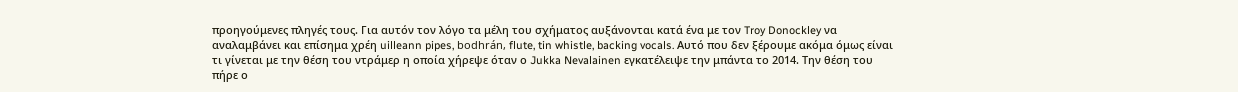προηγούμενες πληγές τους. Για αυτόν τον λόγο τα μέλη του σχήματος αυξάνονται κατά ένα με τον Troy Donockley να αναλαμβάνει και επίσημα χρέη uilleann pipes, bodhrán, flute, tin whistle, backing vocals. Αυτό που δεν ξέρουμε ακόμα όμως είναι τι γίνεται με την θέση του ντράμερ η οποία χήρεψε όταν ο Jukka Nevalainen εγκατέλειψε την μπάντα το 2014. Την θέση του πήρε ο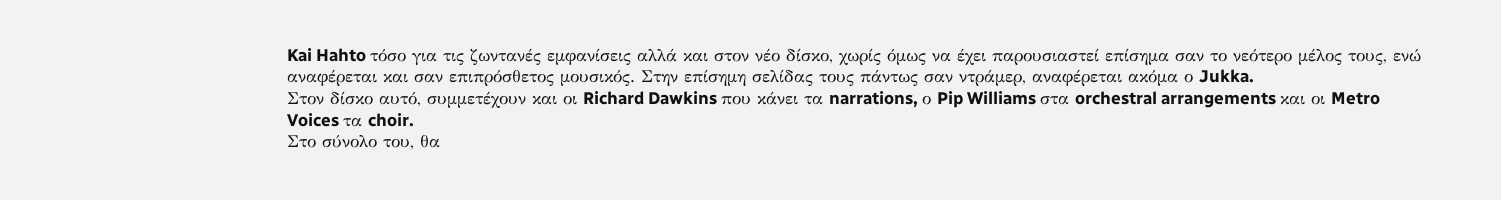Kai Hahto τόσο για τις ζωντανές εμφανίσεις αλλά και στον νέο δίσκο, χωρίς όμως να έχει παρουσιαστεί επίσημα σαν το νεότερο μέλος τους, ενώ αναφέρεται και σαν επιπρόσθετος μουσικός. Στην επίσημη σελίδας τους πάντως σαν ντράμερ, αναφέρεται ακόμα ο Jukka.
Στον δίσκο αυτό, συμμετέχουν και οι Richard Dawkins που κάνει τα narrations, ο Pip Williams στα orchestral arrangements και οι Metro Voices τα choir.
Στο σύνολο του, θα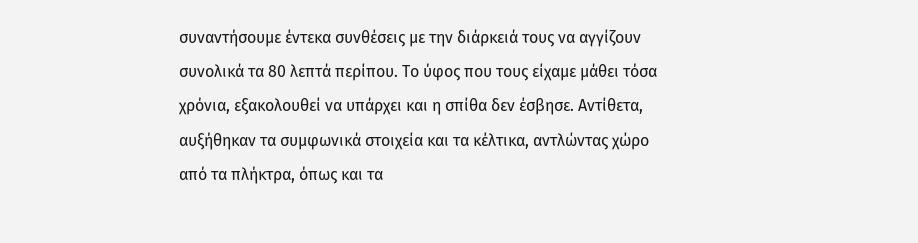συναντήσουμε έντεκα συνθέσεις με την διάρκειά τους να αγγίζουν συνολικά τα 80 λεπτά περίπου. Το ύφος που τους είχαμε μάθει τόσα χρόνια, εξακολουθεί να υπάρχει και η σπίθα δεν έσβησε. Αντίθετα, αυξήθηκαν τα συμφωνικά στοιχεία και τα κέλτικα, αντλώντας χώρο από τα πλήκτρα, όπως και τα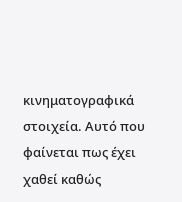κινηματογραφικά στοιχεία. Αυτό που φαίνεται πως έχει χαθεί καθώς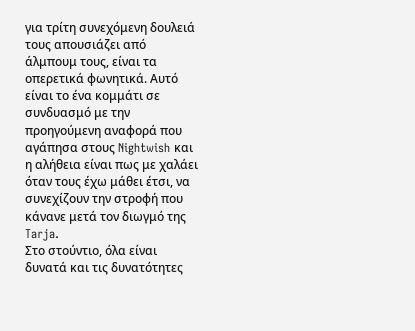για τρίτη συνεχόμενη δουλειά τους απουσιάζει από άλμπουμ τους, είναι τα οπερετικά φωνητικά. Αυτό είναι το ένα κομμάτι σε συνδυασμό με την προηγούμενη αναφορά που αγάπησα στους Nightwish και η αλήθεια είναι πως με χαλάει όταν τους έχω μάθει έτσι, να συνεχίζουν την στροφή που κάνανε μετά τον διωγμό της Tarja.
Στο στούντιο, όλα είναι δυνατά και τις δυνατότητες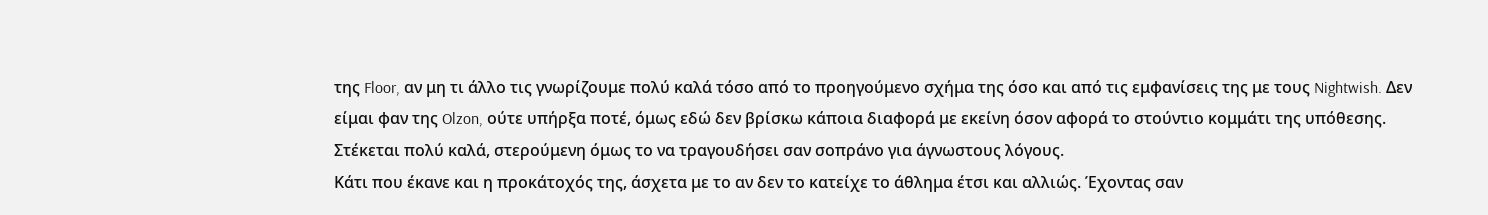της Floor, αν μη τι άλλο τις γνωρίζουμε πολύ καλά τόσο από το προηγούμενο σχήμα της όσο και από τις εμφανίσεις της με τους Nightwish. Δεν είμαι φαν της Olzon, ούτε υπήρξα ποτέ, όμως εδώ δεν βρίσκω κάποια διαφορά με εκείνη όσον αφορά το στούντιο κομμάτι της υπόθεσης. Στέκεται πολύ καλά, στερούμενη όμως το να τραγουδήσει σαν σοπράνο για άγνωστους λόγους.
Κάτι που έκανε και η προκάτοχός της, άσχετα με το αν δεν το κατείχε το άθλημα έτσι και αλλιώς. Έχοντας σαν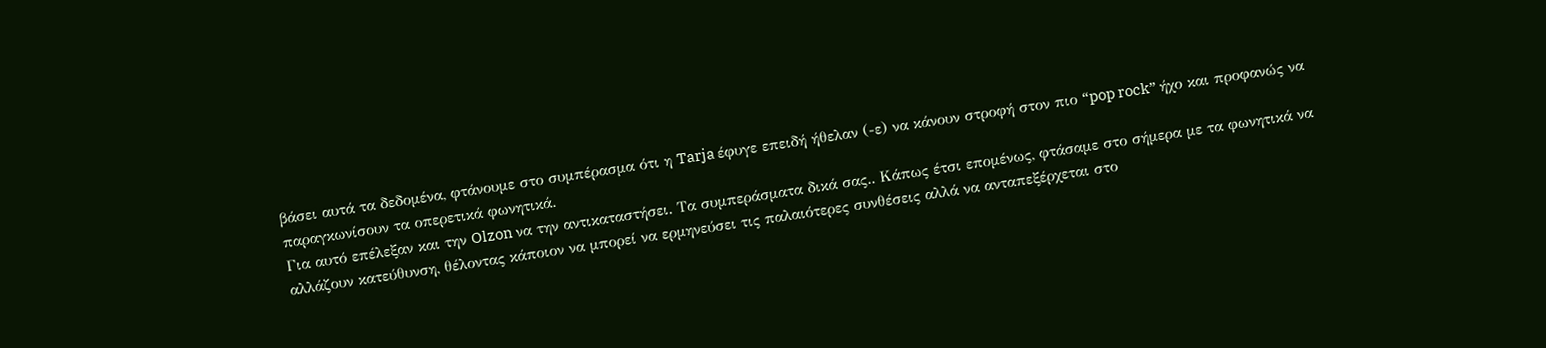βάσει αυτά τα δεδομένα, φτάνουμε στο συμπέρασμα ότι η Tarja έφυγε επειδή ήθελαν (-ε) να κάνουν στροφή στον πιο “pop rock” ήχο και προφανώς να παραγκωνίσουν τα οπερετικά φωνητικά.
Για αυτό επέλεξαν και την Olzon να την αντικαταστήσει. Τα συμπεράσματα δικά σας.. Κάπως έτσι επομένως, φτάσαμε στο σήμερα με τα φωνητικά να αλλάζουν κατεύθυνση, θέλοντας κάποιον να μπορεί να ερμηνεύσει τις παλαιότερες συνθέσεις αλλά να ανταπεξέρχεται στο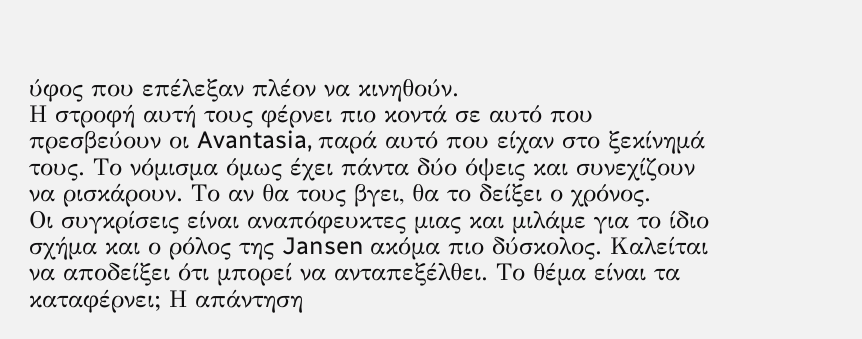ύφος που επέλεξαν πλέον να κινηθούν.
Η στροφή αυτή τους φέρνει πιο κοντά σε αυτό που πρεσβεύουν οι Avantasia, παρά αυτό που είχαν στο ξεκίνημά τους. Το νόμισμα όμως έχει πάντα δύο όψεις και συνεχίζουν να ρισκάρουν. Το αν θα τους βγει, θα το δείξει ο χρόνος.
Οι συγκρίσεις είναι αναπόφευκτες μιας και μιλάμε για το ίδιο σχήμα και ο ρόλος της Jansen ακόμα πιο δύσκολος. Καλείται να αποδείξει ότι μπορεί να ανταπεξέλθει. Το θέμα είναι τα καταφέρνει; Η απάντηση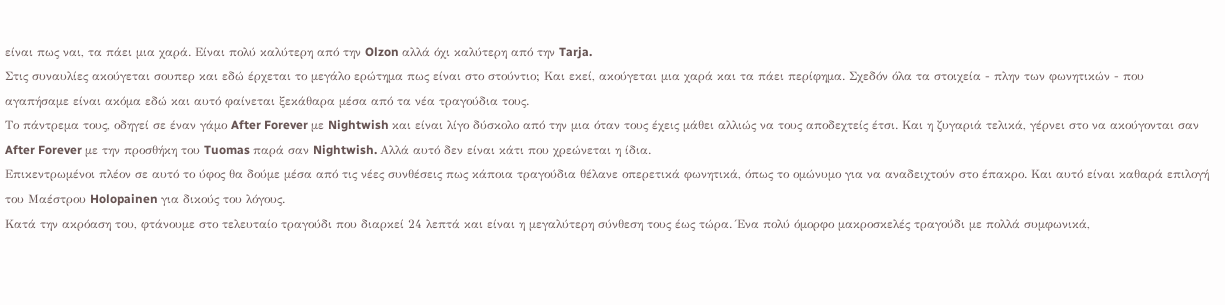είναι πως ναι, τα πάει μια χαρά. Είναι πολύ καλύτερη από την Olzon αλλά όχι καλύτερη από την Tarja.
Στις συναυλίες ακούγεται σουπερ και εδώ έρχεται το μεγάλο ερώτημα πως είναι στο στούντιο; Και εκεί, ακούγεται μια χαρά και τα πάει περίφημα. Σχεδόν όλα τα στοιχεία - πλην των φωνητικών - που αγαπήσαμε είναι ακόμα εδώ και αυτό φαίνεται ξεκάθαρα μέσα από τα νέα τραγούδια τους.
Το πάντρεμα τους, οδηγεί σε έναν γάμο After Forever με Nightwish και είναι λίγο δύσκολο από την μια όταν τους έχεις μάθει αλλιώς να τους αποδεχτείς έτσι. Και η ζυγαριά τελικά, γέρνει στο να ακούγονται σαν After Forever με την προσθήκη του Tuomas παρά σαν Nightwish. Αλλά αυτό δεν είναι κάτι που χρεώνεται η ίδια.
Επικεντρωμένοι πλέον σε αυτό το ύφος θα δούμε μέσα από τις νέες συνθέσεις πως κάποια τραγούδια θέλανε οπερετικά φωνητικά, όπως το ομώνυμο για να αναδειχτούν στο έπακρο. Και αυτό είναι καθαρά επιλογή του Μαέστρου Holopainen για δικούς του λόγους.
Κατά την ακρόαση του, φτάνουμε στο τελευταίο τραγούδι που διαρκεί 24 λεπτά και είναι η μεγαλύτερη σύνθεση τους έως τώρα. Ένα πολύ όμορφο μακροσκελές τραγούδι με πολλά συμφωνικά,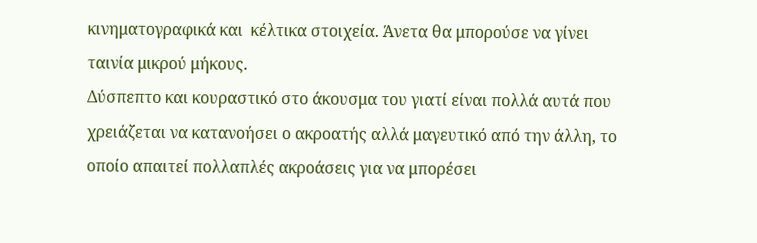κινηματογραφικά και  κέλτικα στοιχεία. Άνετα θα μπορούσε να γίνει ταινία μικρού μήκους.
Δύσπεπτο και κουραστικό στο άκουσμα του γιατί είναι πολλά αυτά που χρειάζεται να κατανοήσει ο ακροατής αλλά μαγευτικό από την άλλη, το οποίο απαιτεί πολλαπλές ακροάσεις για να μπορέσει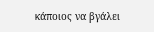κάποιος να βγάλει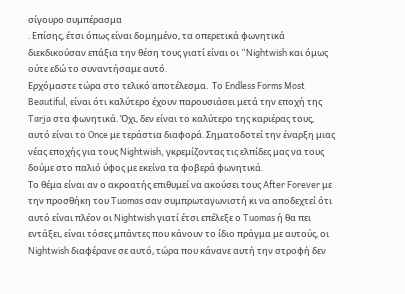σίγουρο συμπέρασμα
. Επίσης, έτσι όπως είναι δομημένο, τα οπερετικά φωνητικά διεκδικούσαν επάξια την θέση τους γιατί είναι οι “Nightwish και όμως ούτε εδώ το συναντήσαμε αυτό.
Ερχόμαστε τώρα στο τελικό αποτέλεσμα.  Το Endless Forms Most Beautiful, είναι ότι καλύτερο έχουν παρουσιάσει μετά την εποχή της Tarja στα φωνητικά. Όχι, δεν είναι το καλύτερο της καριέρας τους, αυτό είναι το Once με τεράστια διαφορά. Σηματοδοτεί την έναρξη μιας νέας εποχής για τους Nightwish, γκρεμίζοντας τις ελπίδες μας να τους δούμε στο παλιό ύφος με εκείνα τα φοβερά φωνητικά.
Το θέμα είναι αν ο ακροατής επιθυμεί να ακούσει τους After Forever με την προσθήκη του Tuomas σαν συμπρωταγωνιστή κι να αποδεχτεί ότι αυτό είναι πλέον οι Nightwish γιατί έτσι επέλεξε ο Tuomas ή θα πει εντάξει, είναι τόσες μπάντες που κάνουν το ίδιο πράγμα με αυτούς, οι Nightwish διαφέρανε σε αυτό, τώρα που κάνανε αυτή την στροφή δεν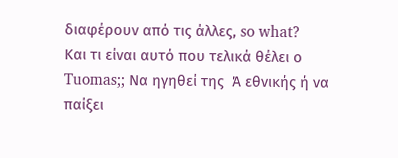διαφέρουν από τις άλλες, so what?
Και τι είναι αυτό που τελικά θέλει ο Tuomas;; Να ηγηθεί της  Ά εθνικής ή να παίξει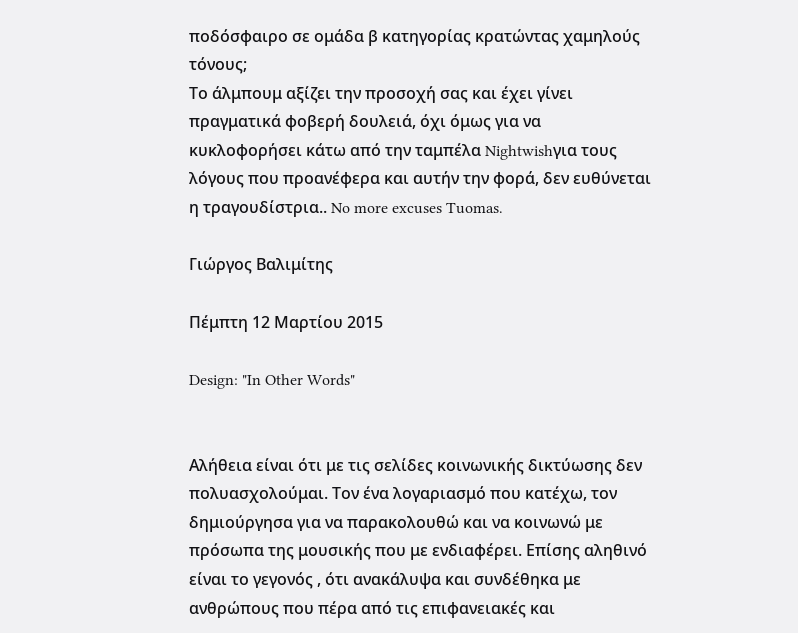ποδόσφαιρο σε ομάδα β κατηγορίας κρατώντας χαμηλούς τόνους;
Το άλμπουμ αξίζει την προσοχή σας και έχει γίνει πραγματικά φοβερή δουλειά, όχι όμως για να κυκλοφορήσει κάτω από την ταμπέλα Nightwishγια τους λόγους που προανέφερα και αυτήν την φορά, δεν ευθύνεται η τραγουδίστρια.. No more excuses Tuomas.

Γιώργος Βαλιμίτης

Πέμπτη 12 Μαρτίου 2015

Design: "In Other Words"


Αλήθεια είναι ότι με τις σελίδες κοινωνικής δικτύωσης δεν πολυασχολούμαι. Tον ένα λογαριασμό που κατέχω, τον δημιούργησα για να παρακολουθώ και να κοινωνώ με πρόσωπα της μουσικής που με ενδιαφέρει. Eπίσης αληθινό είναι το γεγονός , ότι ανακάλυψα και συνδέθηκα με ανθρώπους που πέρα από τις επιφανειακές και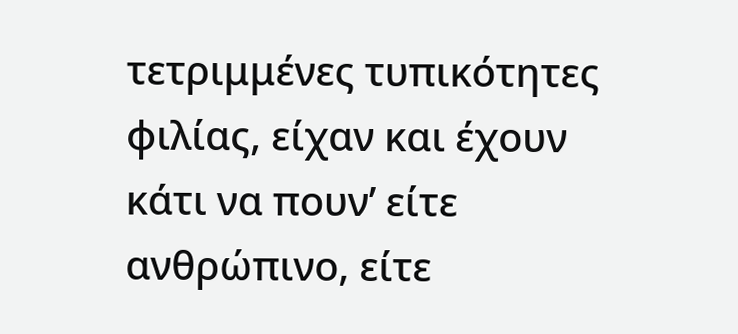τετριμμένες τυπικότητες φιλίας, είχαν και έχουν κάτι να πουν’ είτε ανθρώπινο, είτε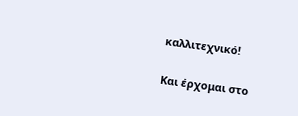καλλιτεχνικό!

Και έρχομαι στο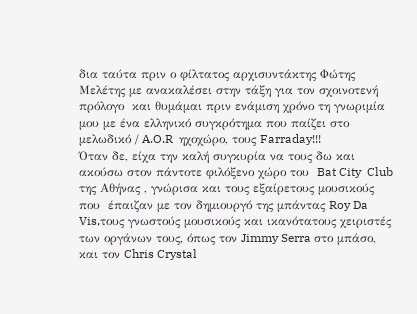δια ταύτα πριν ο φίλτατος αρχισυντάκτης Φώτης Μελέτης με ανακαλέσει στην τάξη για τον σχοινοτενή πρόλογο  και θυμάμαι πριν ενάμιση χρόνο τη γνωριμία μου με ένα ελληνικό συγκρότημα που παίζει στο μελωδικό / A.O.R  ηχοχώρο, τους Farraday!!!
Όταν δε, είχα την καλή συγκυρία να τους δω και ακούσω στον πάντοτε φιλόξενο χώρο του  Bat City  Club της Αθήνας , γνώρισα και τους εξαίρετους μουσικούς που  έπαιζαν με τον δημιουργό της μπάντας Roy Da Vis,τους γνωστούς μουσικούς και ικανότατους χειριστές των οργάνων τους, όπως τον Jimmy Serra στο μπάσο, και τον Chris Crystal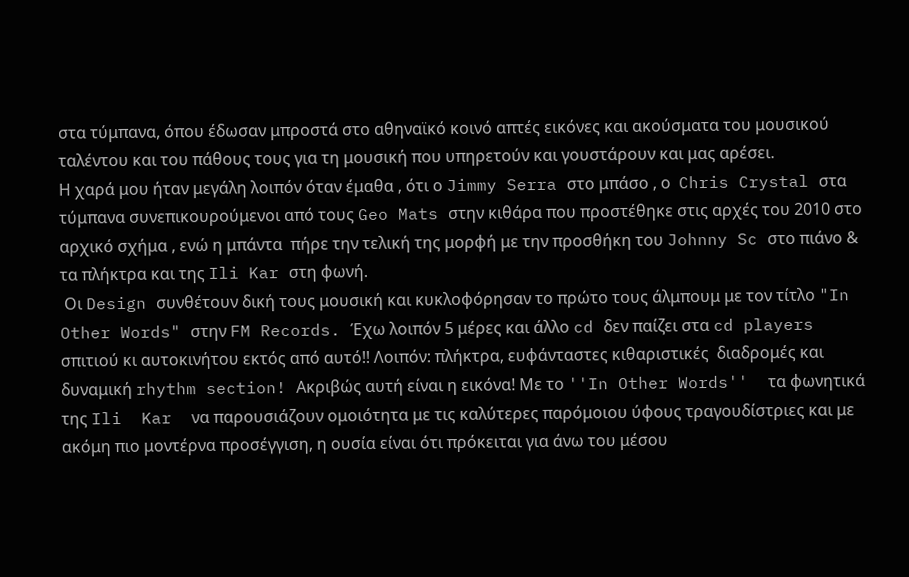στα τύμπανα, όπου έδωσαν μπροστά στο αθηναϊκό κοινό απτές εικόνες και ακούσματα του μουσικού ταλέντου και του πάθους τους για τη μουσική που υπηρετούν και γουστάρουν και μας αρέσει.
Η χαρά μου ήταν μεγάλη λοιπόν όταν έμαθα , ότι ο Jimmy Serra στο μπάσο , ο  Chris Crystal στα τύμπανα συνεπικουρούμενοι από τους Geo Mats στην κιθάρα που προστέθηκε στις αρχές του 2010 στο αρχικό σχήμα , ενώ η μπάντα  πήρε την τελική της μορφή με την προσθήκη του Johnny Sc στο πιάνο & τα πλήκτρα και της Ili Kar στη φωνή.
 Οι Design συνθέτουν δική τους μουσική και κυκλοφόρησαν το πρώτο τους άλμπουμ με τον τίτλο "In Other Words" στην FM Records. Έχω λοιπόν 5 μέρες και άλλο cd δεν παίζει στα cd players σπιτιού κι αυτοκινήτου εκτός από αυτό!! Λοιπόν: πλήκτρα, ευφάνταστες κιθαριστικές  διαδρομές και δυναμική rhythm section! Ακριβώς αυτή είναι η εικόνα! Με το ''In Other Words''  τα φωνητικά της Ili  Kar  να παρουσιάζουν ομοιότητα με τις καλύτερες παρόμοιου ύφους τραγουδίστριες και με ακόμη πιο μοντέρνα προσέγγιση, η ουσία είναι ότι πρόκειται για άνω του μέσου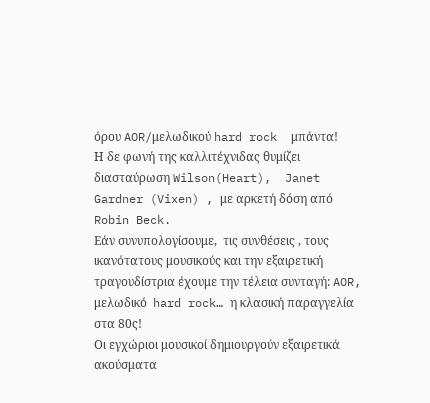όρου AOR/μελωδικού hard rock  μπάντα!
Η δε φωνή της καλλιτέχνιδας θυμίζει διασταύρωση Wilson(Heart),  Janet Gardner (Vixen) , με αρκετή δόση από  Robin Beck.
Εάν συνυπολογίσουμε,  τις συνθέσεις , τους ικανότατους μουσικούς και την εξαιρετική τραγουδίστρια έχουμε την τέλεια συνταγή: AOR, μελωδικό  hard rock… η κλασική παραγγελία στα 80ς!
Οι εγχώριοι μουσικοί δημιουργούν εξαιρετικά ακούσματα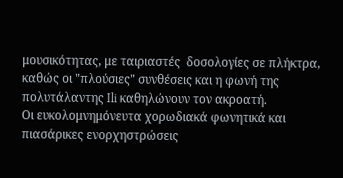μουσικότητας, με ταιριαστές  δοσολογίες σε πλήκτρα, καθώς οι "πλούσιες" συνθέσεις και η φωνή της πολυτάλαντης Ili καθηλώνουν τον ακροατή.
Oι ευκολομνημόνευτα χορωδιακά φωνητικά και πιασάρικες ενορχηστρώσεις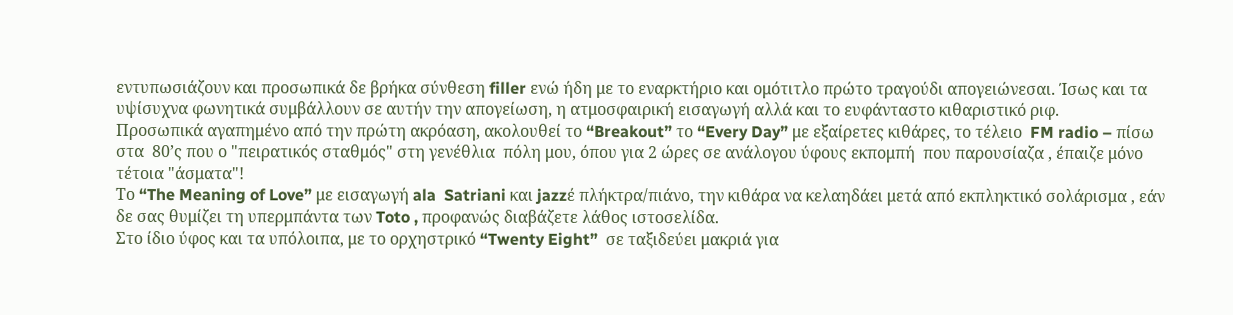εντυπωσιάζουν και προσωπικά δε βρήκα σύνθεση filler ενώ ήδη με το εναρκτήριο και ομότιτλο πρώτο τραγούδι απογειώνεσαι. Ίσως και τα υψίσυχνα φωνητικά συμβάλλουν σε αυτήν την απογείωση, η ατμοσφαιρική εισαγωγή αλλά και το ευφάνταστο κιθαριστικό ριφ.
Προσωπικά αγαπημένο από την πρώτη ακρόαση, ακολουθεί το “Breakout” το “Every Day” με εξαίρετες κιθάρες, το τέλειο  FM radio – πίσω στα  80’ς που ο "πειρατικός σταθμός" στη γενέθλια  πόλη μου, όπου για 2 ώρες σε ανάλογου ύφους εκπομπή  που παρουσίαζα , έπαιζε μόνο τέτοια "άσματα"!
Το “The Meaning of Love” με εισαγωγή ala  Satriani και jazzέ πλήκτρα/πιάνο, την κιθάρα να κελαηδάει μετά από εκπληκτικό σολάρισμα , εάν δε σας θυμίζει τη υπερμπάντα των Toto , προφανώς διαβάζετε λάθος ιστοσελίδα.
Στο ίδιο ύφος και τα υπόλοιπα, με το ορχηστρικό “Twenty Eight”  σε ταξιδεύει μακριά για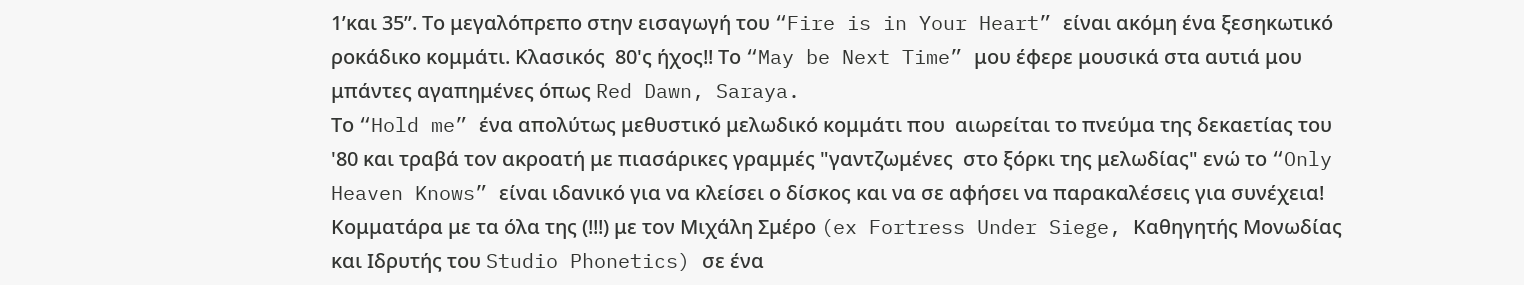1’και 35’’. Tο μεγαλόπρεπο στην εισαγωγή του “Fire is in Your Heart” είναι ακόμη ένα ξεσηκωτικό ροκάδικο κομμάτι. Κλασικός  80'ς ήχος!! Το “May be Next Time” μου έφερε μουσικά στα αυτιά μου  μπάντες αγαπημένες όπως Red Dawn, Saraya.
Tο “Hold me” ένα απολύτως μεθυστικό μελωδικό κομμάτι που  αιωρείται το πνεύμα της δεκαετίας του '80 και τραβά τον ακροατή με πιασάρικες γραμμές "γαντζωμένες  στο ξόρκι της μελωδίας" ενώ το “Only Heaven Knows” είναι ιδανικό για να κλείσει ο δίσκος και να σε αφήσει να παρακαλέσεις για συνέχεια! Κομματάρα με τα όλα της (!!!) με τον Μιχάλη Σμέρο (ex Fortress Under Siege, Καθηγητής Μονωδίας και Ιδρυτής του Studio Phonetics) σε ένα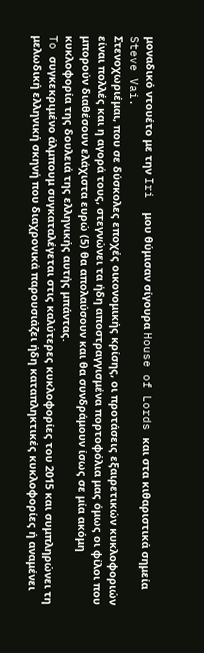μοναδικό ντουέτο με την Iri  μου θύμισαν σίγουρα House of Lords και στα κιθαριστικά σημεία Steve Vai.
Στενοχωριέμαι, που σε δύσκολες εποχές οικονομικής κρίσης, οι προτάσεις εξαιρετικών κυκλοφοριών είναι πολλές και η αγορά τους, στεγνώνει τα ήδη αποστραγγισμένα πορτοφόλια μας όμως οι φίλοι που μπορούν διαθέσουν ελάχιστα ευρώ (5) θα απολαύσουν και θα συνδράμουν ίσως σε μία ακόμη κυκλοφορία της δουλειά της ελληνικής αυτής μπάντας.
To συγκεκριμένο άλμπουμ συγκαταλέγεται στις καλύτερες κυκλοφορίες του 2015 και συμπληρώνει τη μελωδική ελληνική σκηνή που διαχρονικά παρουσιάζει ήδη καταπληκτικές κυκλοφορίες ή αναμένει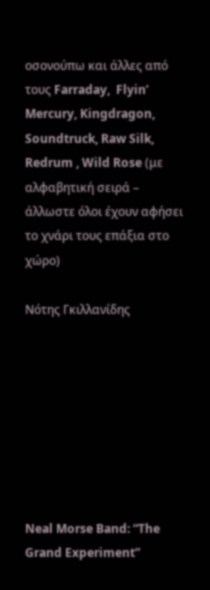οσονούπω και άλλες από τους Farraday,  Flyin’ Mercury, Kingdragon, Soundtruck, Raw Silk, Redrum , Wild Rose (με αλφαβητική σειρά – άλλωστε όλοι έχουν αφήσει το χνάρι τους επάξια στο χώρο)

Νότης Γκιλλανίδης








Neal Morse Band: “The Grand Experiment”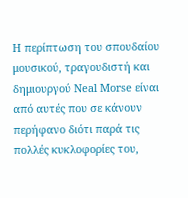H περίπτωση του σπουδαίου μουσικού, τραγουδιστή και
δημιουργού Neal Morse είναι από αυτές που σε κάνουν περήφανο διότι παρά τις πολλές κυκλοφορίες του,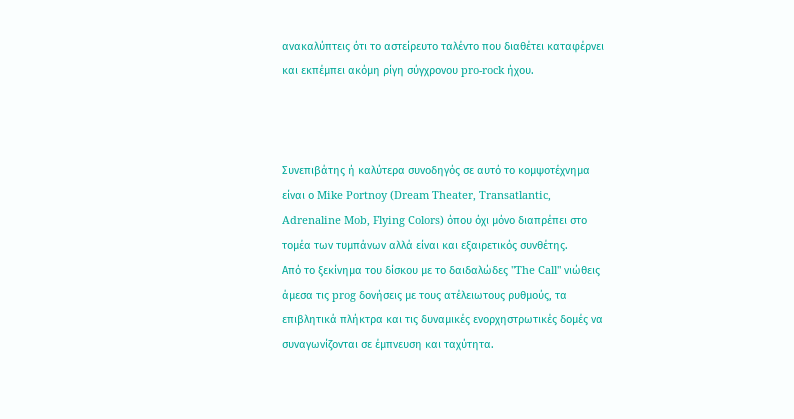ανακαλύπτεις ότι το αστείρευτο ταλέντο που διαθέτει καταφέρνει και εκπέμπει ακόμη ρίγη σύγχρονου pro-rock ήχου.



Συνεπιβάτης ή καλύτερα συνοδηγός σε αυτό το κομψοτέχνημα είναι ο Mike Portnoy (Dream Theater, Transatlantic, Adrenaline Mob, Flying Colors) όπου όχι μόνο διαπρέπει στο τομέα των τυμπάνων αλλά είναι και εξαιρετικός συνθέτης.
Από το ξεκίνημα του δίσκου με το δαιδαλώδες "The Call" νιώθεις άμεσα τις prog δονήσεις με τους ατέλειωτους ρυθμούς, τα  επιβλητικά πλήκτρα και τις δυναμικές ενορχηστρωτικές δομές να συναγωνίζονται σε έμπνευση και ταχύτητα.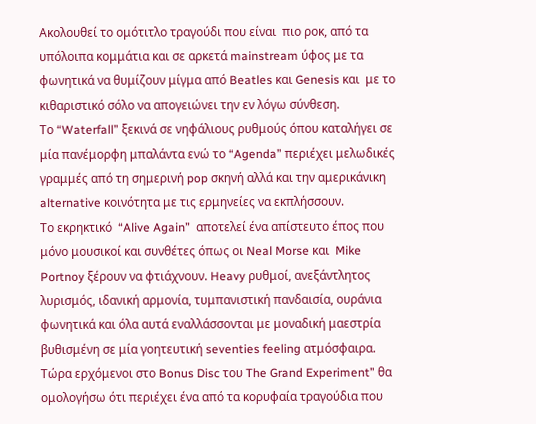Ακολουθεί το ομότιτλο τραγούδι που είναι  πιο ροκ, από τα υπόλοιπα κομμάτια και σε αρκετά mainstream ύφος με τα φωνητικά να θυμίζουν μίγμα από Beatles και Genesis και  με το κιθαριστικό σόλο να απογειώνει την εν λόγω σύνθεση.
Το “Waterfall” ξεκινά σε νηφάλιους ρυθμούς όπου καταλήγει σε μία πανέμορφη μπαλάντα ενώ το “Agenda” περιέχει μελωδικές γραμμές από τη σημερινή pop σκηνή αλλά και την αμερικάνικη alternative κοινότητα με τις ερμηνείες να εκπλήσσουν.
Το εκρηκτικό  “Alive Again”  αποτελεί ένα απίστευτο έπος που μόνο μουσικοί και συνθέτες όπως οι Neal Morse και  Mike Portnoy ξέρουν να φτιάχνουν. Heavy ρυθμοί, ανεξάντλητος λυρισμός, ιδανική αρμονία, τυμπανιστική πανδαισία, ουράνια φωνητικά και όλα αυτά εναλλάσσονται με μοναδική μαεστρία βυθισμένη σε μία γοητευτική seventies feeling ατμόσφαιρα.
Τώρα ερχόμενοι στο Bonus Disc του The Grand Experiment” θα ομολογήσω ότι περιέχει ένα από τα κορυφαία τραγούδια που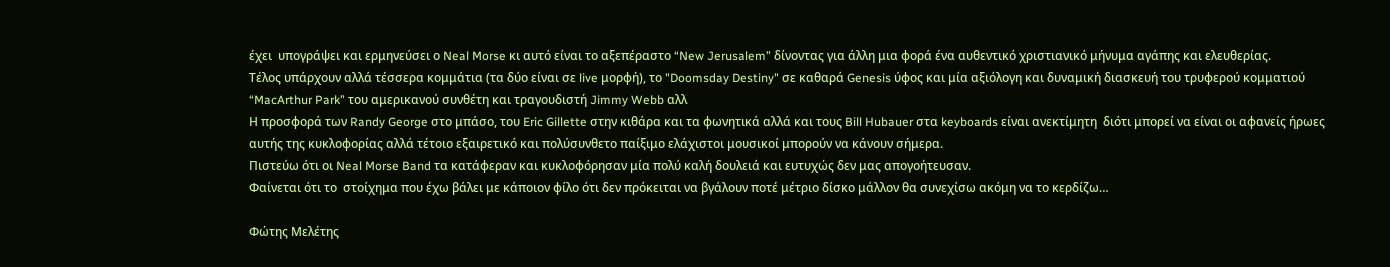έχει  υπογράψει και ερμηνεύσει ο Neal Morse κι αυτό είναι το αξεπέραστο “New Jerusalem” δίνοντας για άλλη μια φορά ένα αυθεντικό χριστιανικό μήνυμα αγάπης και ελευθερίας.
Τέλος υπάρχουν αλλά τέσσερα κομμάτια (τα δύο είναι σε live μορφή), το "Doomsday Destiny" σε καθαρά Genesis ύφος και μία αξιόλογη και δυναμική διασκευή του τρυφερού κομματιού “MacArthur Park” του αμερικανού συνθέτη και τραγουδιστή Jimmy Webb αλλ
Η προσφορά των Randy George στο μπάσο, του Eric Gillette στην κιθάρα και τα φωνητικά αλλά και τους Bill Hubauer στα keyboards είναι ανεκτίμητη  διότι μπορεί να είναι οι αφανείς ήρωες αυτής της κυκλοφορίας αλλά τέτοιο εξαιρετικό και πολύσυνθετο παίξιμο ελάχιστοι μουσικοί μπορούν να κάνουν σήμερα.
Πιστεύω ότι οι Neal Morse Band τα κατάφεραν και κυκλοφόρησαν μία πολύ καλή δουλειά και ευτυχώς δεν μας απογοήτευσαν.
Φαίνεται ότι το  στοίχημα που έχω βάλει με κάποιον φίλο ότι δεν πρόκειται να βγάλουν ποτέ μέτριο δίσκο μάλλον θα συνεχίσω ακόμη να το κερδίζω…

Φώτης Μελέτης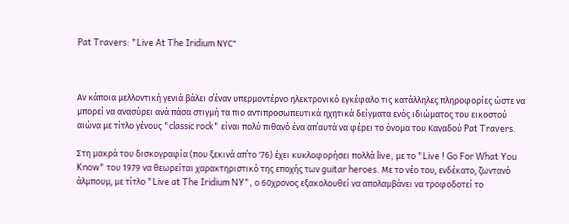Pat Travers: "Live At The Iridium ΝΥC"



Αν κάποια μελλοντική γενιά βάλει σ΄έναν υπερμοντέρνο ηλεκτρονικό εγκέφαλο τις κατάλληλες πληροφορίες ώστε να μπορεί να ανασύρει ανά πάσα στιγμή τα πιο αντιπροσωπευτικά ηχητικά δείγματα ενός ιδιώματος του εικοστού αιώνα με τίτλο γένους "classic rock" είναι πολύ πιθανό ένα απ΄αυτά να φέρει το όνομα του Καναδού Pat Travers.

Στη μακρά του δισκογραφία (που ξεκινά απ΄το '76) έχει κυκλοφορήσει πολλά live, με το "Live ! Go For What You Know" του 1979 να θεωρείται χαρακτηριστικό της εποχής των guitar heroes. Με το νέο του, ενδέκατο, ζωντανό άλμπουμ, με τίτλο "Live at The Iridium NY", ο 60χρονος εξακολουθεί να απολαμβάνει να τροφοδοτεί το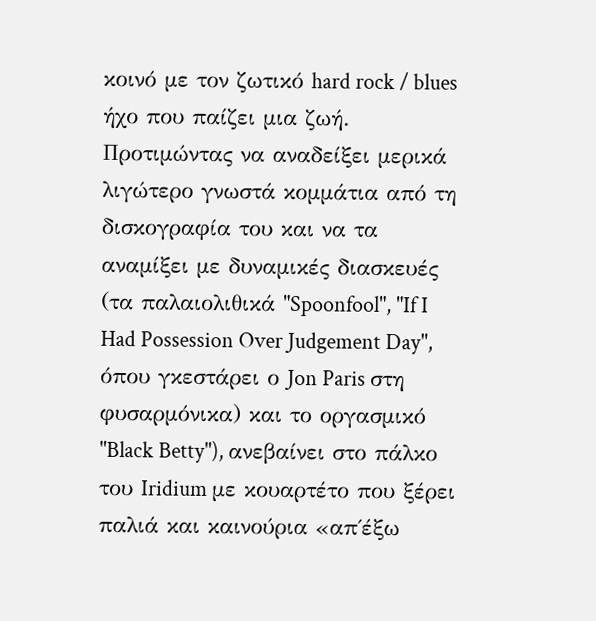κοινό με τον ζωτικό hard rock / blues ήχο που παίζει μια ζωή.
Προτιμώντας να αναδείξει μερικά λιγώτερο γνωστά κομμάτια από τη δισκογραφία του και να τα αναμίξει με δυναμικές διασκευές (τα παλαιολιθικά "Spoonfool", "If I Had Possession Over Judgement Day", όπου γκεστάρει ο Jon Paris στη φυσαρμόνικα) και το οργασμικό "Black Betty"), ανεβαίνει στο πάλκο του Iridium με κουαρτέτο που ξέρει παλιά και καινούρια «απ΄έξω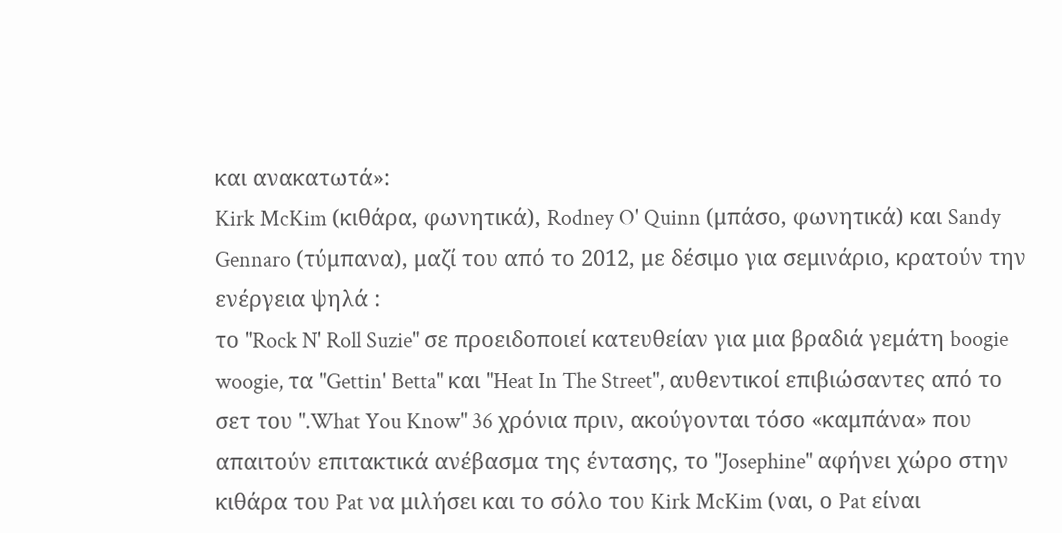και ανακατωτά»:
Kirk McKim (κιθάρα, φωνητικά), Rodney O' Quinn (μπάσο, φωνητικά) και Sandy Gennaro (τύμπανα), μαζί του από το 2012, με δέσιμο για σεμινάριο, κρατούν την ενέργεια ψηλά :
το "Rock N' Roll Suzie" σε προειδοποιεί κατευθείαν για μια βραδιά γεμάτη boogie woogie, τα "Gettin' Betta" και "Heat In The Street", αυθεντικοί επιβιώσαντες από το σετ του ".What You Know" 36 χρόνια πριν, ακούγονται τόσο «καμπάνα» που απαιτούν επιτακτικά ανέβασμα της έντασης, το "Josephine" αφήνει χώρο στην κιθάρα του Pat να μιλήσει και το σόλο του Kirk McKim (ναι, ο Pat είναι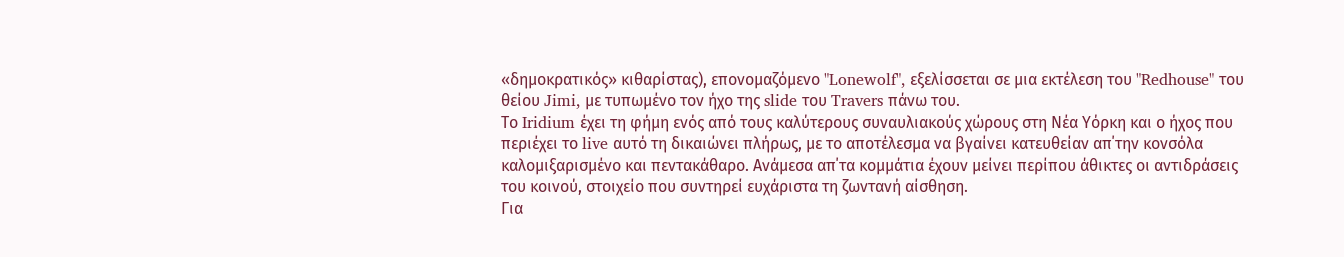«δημοκρατικός» κιθαρίστας), επονομαζόμενο "Lonewolf", εξελίσσεται σε μια εκτέλεση του "Redhouse" του θείου Jimi, με τυπωμένο τον ήχο της slide του Travers πάνω του.
Το Iridium έχει τη φήμη ενός από τους καλύτερους συναυλιακούς χώρους στη Νέα Υόρκη και ο ήχος που περιέχει το live αυτό τη δικαιώνει πλήρως, με το αποτέλεσμα να βγαίνει κατευθείαν απ΄την κονσόλα καλομιξαρισμένο και πεντακάθαρο. Ανάμεσα απ΄τα κομμάτια έχουν μείνει περίπου άθικτες οι αντιδράσεις του κοινού, στοιχείο που συντηρεί ευχάριστα τη ζωντανή αίσθηση.
Για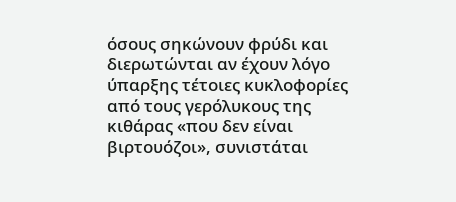όσους σηκώνουν φρύδι και διερωτώνται αν έχουν λόγο ύπαρξης τέτοιες κυκλοφορίες από τους γερόλυκους της κιθάρας «που δεν είναι βιρτουόζοι», συνιστάται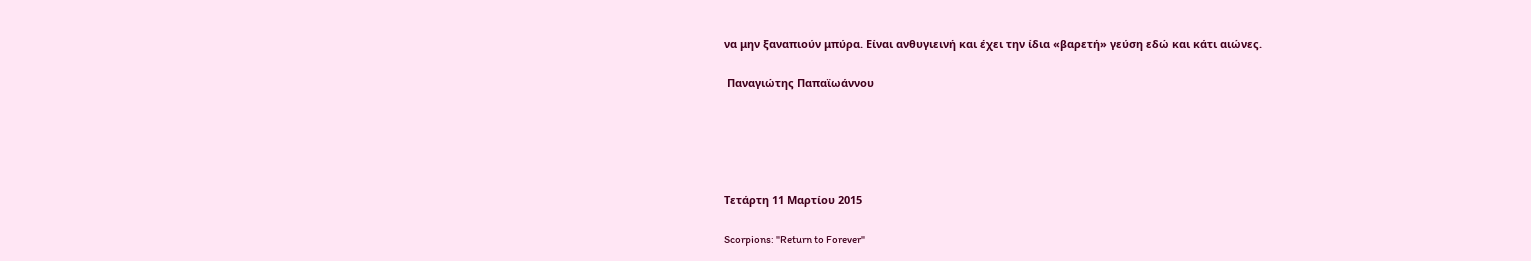να μην ξαναπιούν μπύρα. Είναι ανθυγιεινή και έχει την ίδια «βαρετή» γεύση εδώ και κάτι αιώνες.

 Παναγιώτης Παπαϊωάννου





Τετάρτη 11 Μαρτίου 2015

Scorpions: "Return to Forever"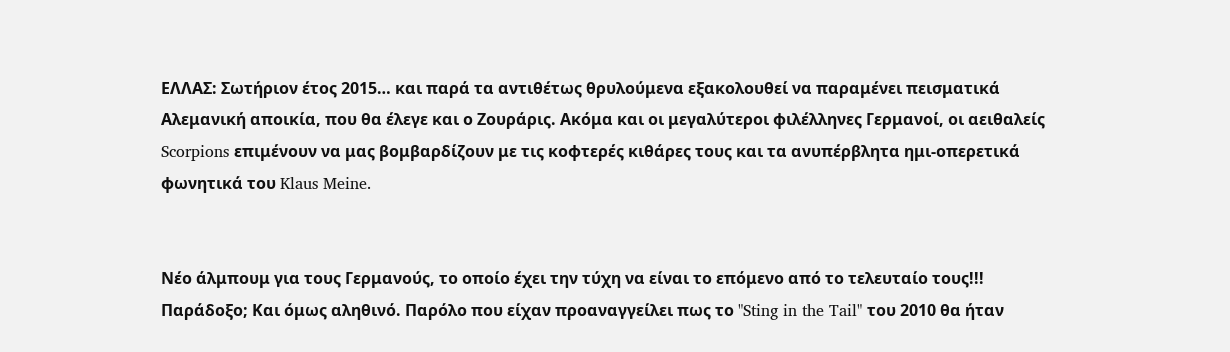ΕΛΛΑΣ: Σωτήριον έτος 2015… και παρά τα αντιθέτως θρυλούμενα εξακολουθεί να παραμένει πεισματικά Αλεμανική αποικία, που θα έλεγε και ο Ζουράρις. Ακόμα και οι μεγαλύτεροι φιλέλληνες Γερμανοί, οι αειθαλείς Scorpions επιμένουν να μας βομβαρδίζουν με τις κοφτερές κιθάρες τους και τα ανυπέρβλητα ημι-οπερετικά φωνητικά του Klaus Meine.


Νέο άλμπουμ για τους Γερμανούς, το οποίο έχει την τύχη να είναι το επόμενο από το τελευταίο τους!!!
Παράδοξο; Και όμως αληθινό. Παρόλο που είχαν προαναγγείλει πως το "Sting in the Tail" του 2010 θα ήταν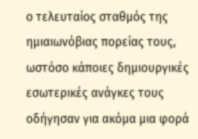ο τελευταίος σταθμός της ημιαιωνόβιας πορείας τους, ωστόσο κάποιες δημιουργικές εσωτερικές ανάγκες τους οδήγησαν για ακόμα μια φορά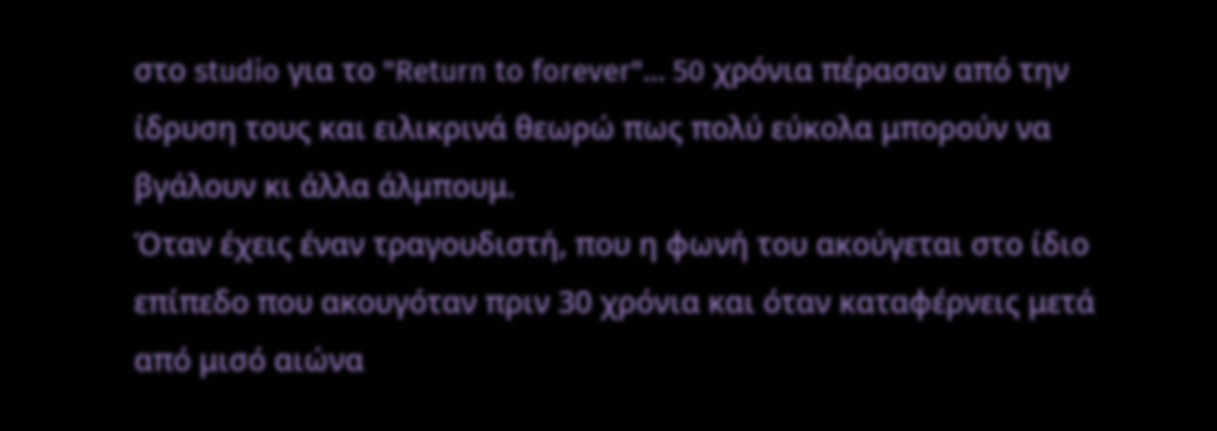στο studio για το "Return to forever"… 50 χρόνια πέρασαν από την ίδρυση τους και ειλικρινά θεωρώ πως πολύ εύκολα μπορούν να βγάλουν κι άλλα άλμπουμ.
Όταν έχεις έναν τραγουδιστή, που η φωνή του ακούγεται στο ίδιο επίπεδο που ακουγόταν πριν 30 χρόνια και όταν καταφέρνεις μετά από μισό αιώνα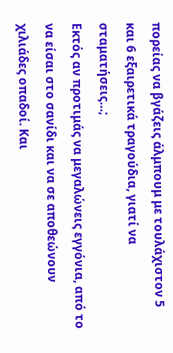πορείας να βγάζεις άλμπουμ με τουλάχιστον 5 και 6 εξαιρετικά τραγούδια, γιατί να σταματήσεις…;
Εκτός αν προτιμάς να μεγαλώνεις εγγόνια, από το να είσαι στο σανίδι και να σε αποθεώνουν χιλιάδες οπαδοί. Και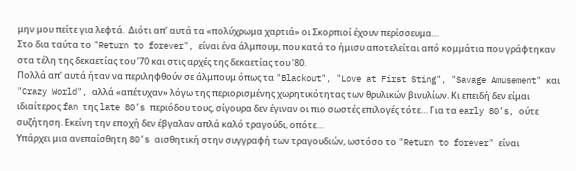μην μου πείτε για λεφτά.  Διότι απ’ αυτά τα «πολύχρωμα χαρτιά» οι Σκορπιοί έχουν περίσσευμα…
Στο δια ταύτα το "Return to forever", είναι ένα άλμπουμ, που κατά το ήμισυ αποτελείται από κομμάτια που γράφτηκαν στα τέλη της δεκαετίας του ’70 και στις αρχές της δεκαετίας του ’80.
Πολλά απ’ αυτά ήταν να περιληφθούν σε άλμπουμ όπως τα "Blackout", "Love at First Sting", "Savage Amusement" και "Crazy World", αλλά «απέτυχαν» λόγω της περιορισμένης χωρητικότητας των θρυλικών βινυλίων. Κι επειδή δεν είμαι ιδιαίτερος fan της late 80’s περιόδου τους, σίγουρα δεν έγιναν οι πιο σωστές επιλογές τότε… Για τα early 80’s, ούτε συζήτηση. Εκείνη την εποχή δεν έβγαλαν απλά καλό τραγούδι, οπότε…
Υπάρχει μια ανεπαίσθητη 80’s αισθητική στην συγγραφή των τραγουδιών, ωστόσο το "Return to forever" είναι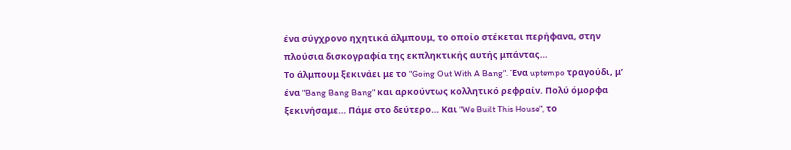ένα σύγχρονο ηχητικά άλμπουμ, το οποίο στέκεται περήφανα, στην πλούσια δισκογραφία της εκπληκτικής αυτής μπάντας…
Το άλμπουμ ξεκινάει με το "Going Out With A Bang". Ένα uptempo τραγούδι, μ’ ένα "Bang Bang Bang" και αρκούντως κολλητικό ρεφραίν. Πολύ όμορφα ξεκινήσαμε… Πάμε στο δεύτερο… Και "We Built This House", το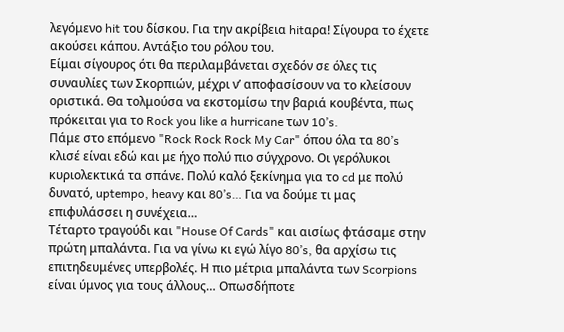λεγόμενο hit του δίσκου. Για την ακρίβεια hitαρα! Σίγουρα το έχετε ακούσει κάπου. Αντάξιο του ρόλου του.
Είμαι σίγουρος ότι θα περιλαμβάνεται σχεδόν σε όλες τις συναυλίες των Σκορπιών, μέχρι ν’ αποφασίσουν να το κλείσουν οριστικά. Θα τολμούσα να εκστομίσω την βαριά κουβέντα, πως πρόκειται για το Rock you like a hurricane των 10’s.
Πάμε στο επόμενο "Rock Rock Rock My Car" όπου όλα τα 80’s κλισέ είναι εδώ και με ήχο πολύ πιο σύγχρονο. Οι γερόλυκοι κυριολεκτικά τα σπάνε. Πολύ καλό ξεκίνημα για το cd με πολύ δυνατό, uptempo, heavy και 80’s… Για να δούμε τι μας επιφυλάσσει η συνέχεια…
Τέταρτο τραγούδι και "House Of Cards" και αισίως φτάσαμε στην πρώτη μπαλάντα. Για να γίνω κι εγώ λίγο 80’s, θα αρχίσω τις επιτηδευμένες υπερβολές. Η πιο μέτρια μπαλάντα των Scorpions είναι ύμνος για τους άλλους… Οπωσδήποτε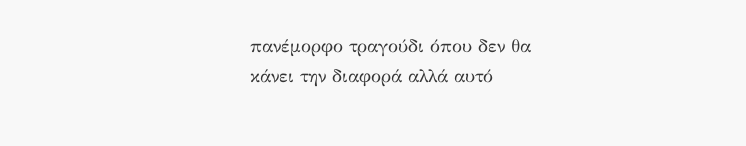πανέμορφο τραγούδι όπου δεν θα κάνει την διαφορά αλλά αυτό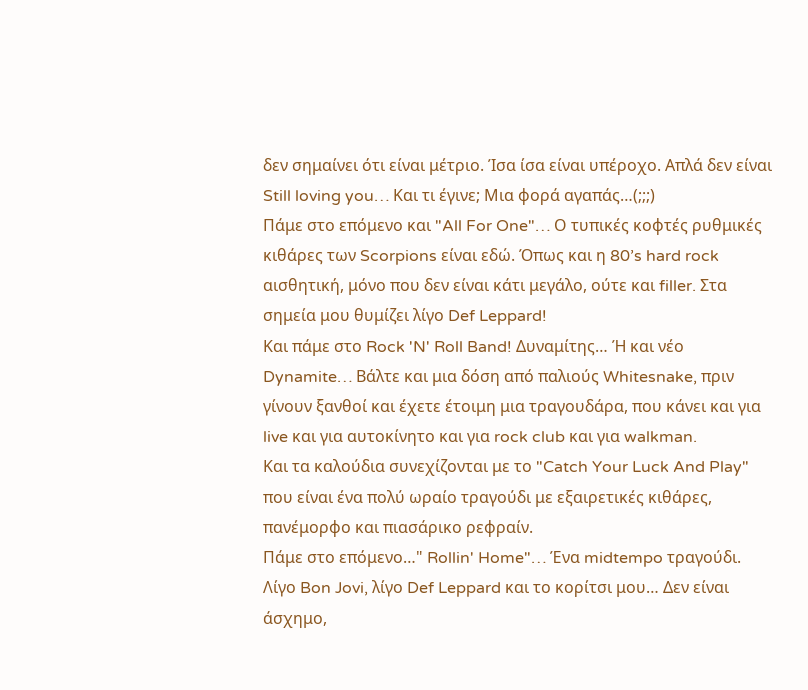δεν σημαίνει ότι είναι μέτριο. Ίσα ίσα είναι υπέροχο. Απλά δεν είναι Still loving you… Και τι έγινε; Μια φορά αγαπάς…(;;;)
Πάμε στο επόμενο και "All For One"… Ο τυπικές κοφτές ρυθμικές κιθάρες των Scorpions είναι εδώ. Όπως και η 80’s hard rock αισθητική, μόνο που δεν είναι κάτι μεγάλο, ούτε και filler. Στα σημεία μου θυμίζει λίγο Def Leppard!
Και πάμε στο Rock 'N' Roll Band! Δυναμίτης… Ή και νέο Dynamite… Βάλτε και μια δόση από παλιούς Whitesnake, πριν γίνουν ξανθοί και έχετε έτοιμη μια τραγουδάρα, που κάνει και για live και για αυτοκίνητο και για rock club και για walkman.
Kαι τα καλούδια συνεχίζονται με το "Catch Your Luck And Play" που είναι ένα πολύ ωραίο τραγούδι με εξαιρετικές κιθάρες, πανέμορφο και πιασάρικο ρεφραίν.
Πάμε στο επόμενο…" Rollin' Home"… Ένα midtempo τραγούδι. Λίγο Bon Jovi, λίγο Def Leppard και το κορίτσι μου… Δεν είναι άσχημο,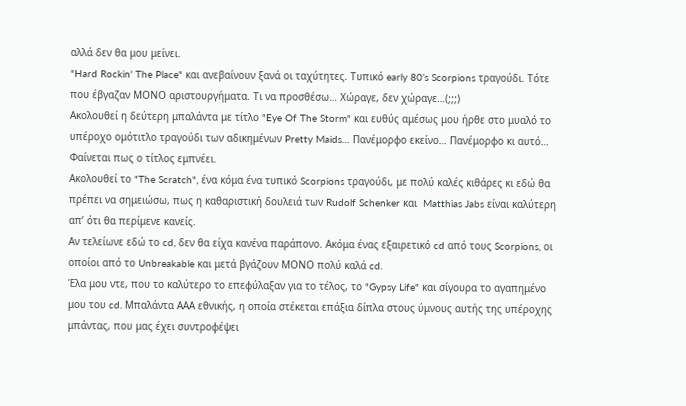αλλά δεν θα μου μείνει.
"Hard Rockin' The Place" και ανεβαίνουν ξανά οι ταχύτητες. Τυπικό early 80’s Scorpions τραγούδι. Τότε που έβγαζαν ΜΟΝΟ αριστουργήματα. Τι να προσθέσω… Χώραγε, δεν χώραγε…(;;;)
Ακολουθεί η δεύτερη μπαλάντα με τίτλο "Eye Of The Storm" και ευθύς αμέσως μου ήρθε στο μυαλό το υπέροχο ομότιτλο τραγούδι των αδικημένων Pretty Maids… Πανέμορφο εκείνο… Πανέμορφο κι αυτό… Φαίνεται πως ο τίτλος εμπνέει.
Ακολουθεί το "The Scratch", ένα κόμα ένα τυπικό Scorpions τραγούδι, με πολύ καλές κιθάρες κι εδώ θα πρέπει να σημειώσω, πως η καθαριστική δουλειά των Rudolf Schenker και  Matthias Jabs είναι καλύτερη απ’ ότι θα περίμενε κανείς.
Αν τελείωνε εδώ το cd, δεν θα είχα κανένα παράπονο. Ακόμα ένας εξαιρετικό cd από τους Scorpions, οι οποίοι από το Unbreakable και μετά βγάζουν ΜΟΝΟ πολύ καλά cd.
Έλα μου ντε, που το καλύτερο το επεφύλαξαν για το τέλος, το "Gypsy Life" και σίγουρα το αγαπημένο μου του cd. Μπαλάντα ΑΑΑ εθνικής, η οποία στέκεται επάξια δίπλα στους ύμνους αυτής της υπέροχης μπάντας, που μας έχει συντροφέψει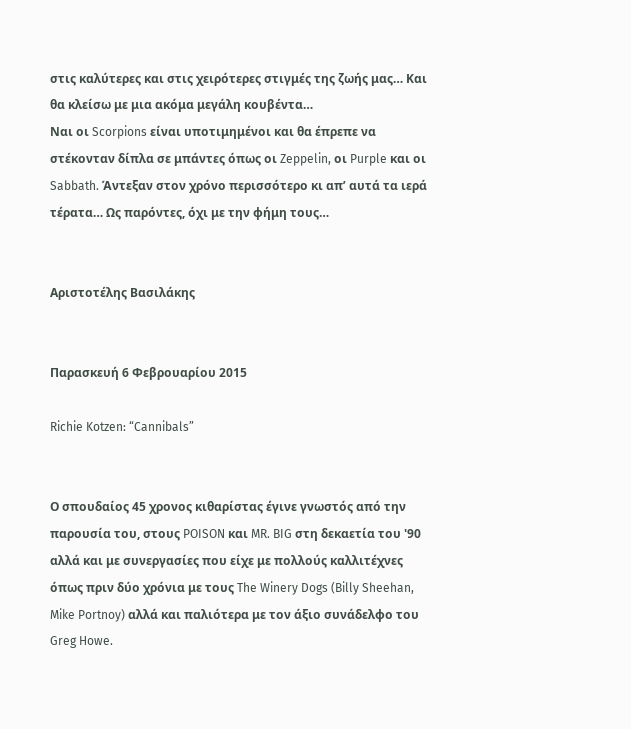στις καλύτερες και στις χειρότερες στιγμές της ζωής μας… Και θα κλείσω με μια ακόμα μεγάλη κουβέντα…
Ναι οι Scorpions είναι υποτιμημένοι και θα έπρεπε να στέκονταν δίπλα σε μπάντες όπως οι Zeppelin, οι Purple και οι Sabbath. Άντεξαν στον χρόνο περισσότερο κι απ’ αυτά τα ιερά τέρατα… Ως παρόντες, όχι με την φήμη τους…


Αριστοτέλης Βασιλάκης


Παρασκευή 6 Φεβρουαρίου 2015

Richie Kotzen: “Cannibals”


Ο σπουδαίος 45 χρονος κιθαρίστας έγινε γνωστός από την παρουσία του, στους POISON και MR. BIG στη δεκαετία του '90 αλλά και με συνεργασίες που είχε με πολλούς καλλιτέχνες όπως πριν δύο χρόνια με τους The Winery Dogs (Billy Sheehan, Mike Portnoy) αλλά και παλιότερα με τον άξιο συνάδελφο του Greg Howe.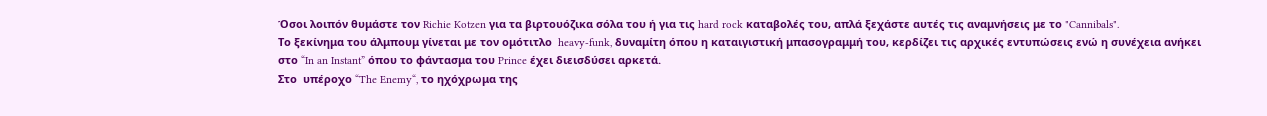Όσοι λοιπόν θυμάστε τον Richie Kotzen για τα βιρτουόζικα σόλα του ή για τις hard rock καταβολές του, απλά ξεχάστε αυτές τις αναμνήσεις με το "Cannibals".
Το ξεκίνημα του άλμπουμ γίνεται με τον ομότιτλο  heavy-funk, δυναμίτη όπου η καταιγιστική μπασογραμμή του, κερδίζει τις αρχικές εντυπώσεις ενώ η συνέχεια ανήκει στο “In an Instant” όπου το φάντασμα του Prince έχει διεισδύσει αρκετά.
Στο  υπέροχο “The Enemy“, το ηχόχρωμα της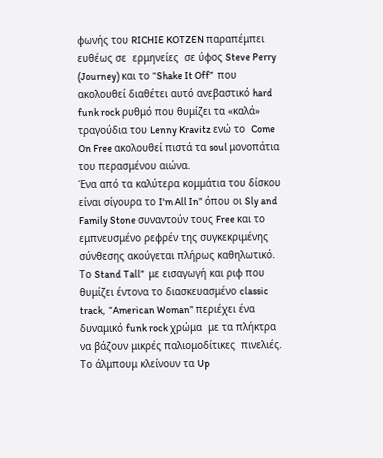φωνής του RICHIE KOTZEN παραπέμπει ευθέως σε  ερμηνείες  σε ύφος Steve Perry (Journey) και το “Shake It Off”  που ακολουθεί διαθέτει αυτό ανεβαστικό hard funk rock ρυθμό που θυμίζει τα «καλά» τραγούδια του Lenny Kravitz ενώ το  Come On Free ακολουθεί πιστά τα soul μονοπάτια του περασμένου αιώνα.
Ένα από τα καλύτερα κομμάτια του δίσκου είναι σίγουρα το I'm All In” όπου οι Sly and Family Stone συναντούν τους Free και το εμπνευσμένο ρεφρέν της συγκεκριμένης σύνθεσης ακούγεται πλήρως καθηλωτικό.
Το Stand Tall”  με εισαγωγή και ριφ που θυμίζει έντονα το διασκευασμένο classic track,  “American Woman” περιέχει ένα δυναμικό funk rock χρώμα  με τα πλήκτρα  να βάζουν μικρές παλιομοδίτικες  πινελιές.
Το άλμπουμ κλείνoυν τα Up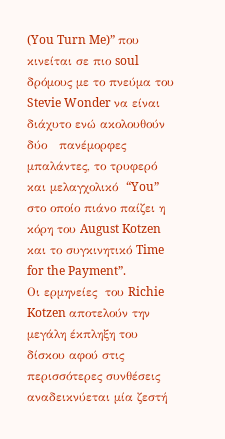(You Turn Me)” που κινείται σε πιο soul δρόμους με το πνεύμα του Stevie Wonder να είναι διάχυτο ενώ ακολουθούν δύο   πανέμορφες μπαλάντες, το τρυφερό και μελαγχολικό  “You”  στο οποίο πιάνο παίζει η κόρη του August Kotzen και το συγκινητικό Time for the Payment”.
Οι ερμηνείες  του Richie Kotzen αποτελούν την μεγάλη έκπληξη του δίσκου αφού στις περισσότερες συνθέσεις αναδεικνύεται μία ζεστή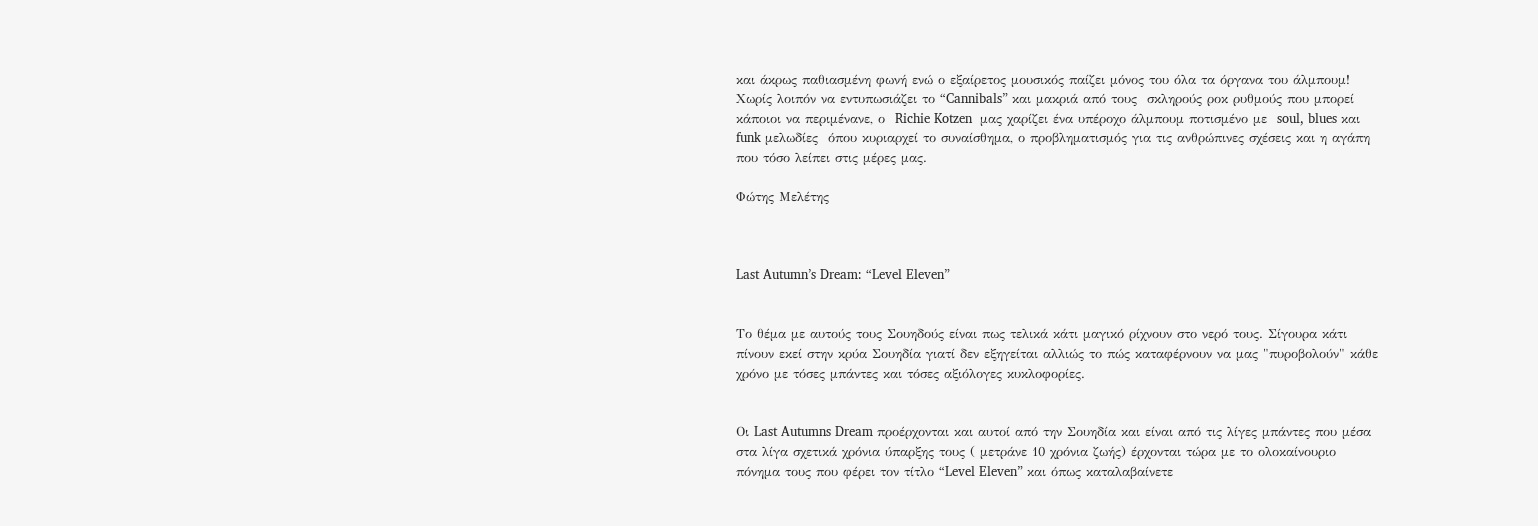και άκρως παθιασμένη φωνή ενώ ο εξαίρετος μουσικός παίζει μόνος του όλα τα όργανα του άλμπουμ!
Χωρίς λοιπόν να εντυπωσιάζει το “Cannibals” και μακριά από τους  σκληρούς ροκ ρυθμούς που μπορεί κάποιοι να περιμένανε, ο  Richie Kotzen  μας χαρίζει ένα υπέροχο άλμπουμ ποτισμένο με  soul, blues και funk μελωδίες  όπου κυριαρχεί το συναίσθημα, ο προβληματισμός για τις ανθρώπινες σχέσεις και η αγάπη που τόσο λείπει στις μέρες μας.

Φώτης Μελέτης



Last Autumn’s Dream: “Level Eleven”


Το θέμα με αυτούς τους Σουηδούς είναι πως τελικά κάτι μαγικό ρίχνουν στο νερό τους. Σίγουρα κάτι πίνουν εκεί στην κρύα Σουηδία γιατί δεν εξηγείται αλλιώς το πώς καταφέρνουν να μας "πυροβολούν" κάθε χρόνο με τόσες μπάντες και τόσες αξιόλογες κυκλοφορίες.


Οι Last Autumns Dream προέρχονται και αυτοί από την Σουηδία και είναι από τις λίγες μπάντες που μέσα στα λίγα σχετικά χρόνια ύπαρξης τους ( μετράνε 10 χρόνια ζωής) έρχονται τώρα με το ολοκαίνουριο πόνημα τους που φέρει τον τίτλο “Level Eleven” και όπως καταλαβαίνετε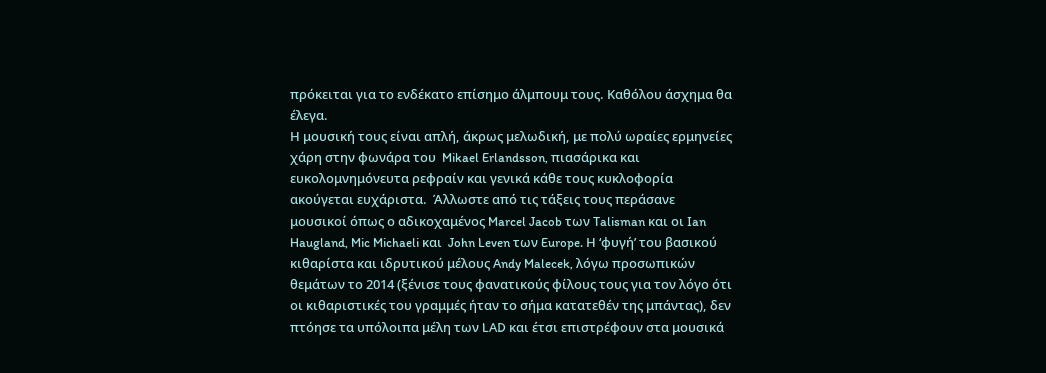πρόκειται για το ενδέκατο επίσημο άλμπουμ τους. Καθόλου άσχημα θα έλεγα.
Η μουσική τους είναι απλή, άκρως μελωδική, με πολύ ωραίες ερμηνείες χάρη στην φωνάρα του  Mikael Erlandsson, πιασάρικα και ευκολομνημόνευτα ρεφραίν και γενικά κάθε τους κυκλοφορία ακούγεται ευχάριστα.  Άλλωστε από τις τάξεις τους περάσανε μουσικοί όπως ο αδικοχαμένος Marcel Jacob των Talisman και οι Ian Haugland, Mic Michaeli και  John Leven των Europe. Η ‘φυγή’ του βασικού κιθαρίστα και ιδρυτικού μέλους Andy Malecek, λόγω προσωπικών θεμάτων το 2014 (ξένισε τους φανατικούς φίλους τους για τον λόγο ότι οι κιθαριστικές του γραμμές ήταν το σήμα κατατεθέν της μπάντας), δεν πτόησε τα υπόλοιπα μέλη των LAD και έτσι επιστρέφουν στα μουσικά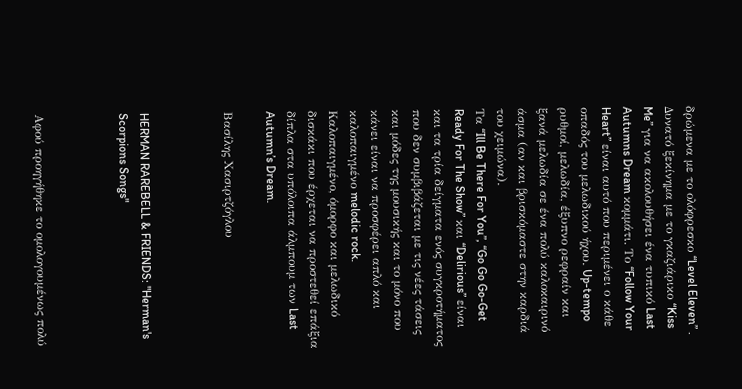δρώμενα με το ολόφρεσκο “Level Eleven” .
Δυνατό ξεκίνημα με το γκαζιάρικο “Kiss Me” για να ακολουθήσει ένα τυπικό Last Autumns Dream κομμάτι. Το “Follow Your Heart” είναι αυτό που περιμένει ο κάθε οπαδός του μελωδικού ήχου. Up-tempo ρυθμοί, μελωδία, έξυπνο ρεφραίν και ξανά μελωδία σε ένα πολύ καλοκαιρινό άσμα (αν και βρισκόμαστε στην καρδιά του χειμώνα).
Τα “Ill Be There For You”, “Go Go Go-Get Ready For The Show” και “Delirious” είναι και τα τρία δείγματα ενός συγκροτήματος που δεν συμβιβάζεται με τις νέες τάσεις και μόδες της μουσικής και το μόνο που κάνει είναι να προσφέρει απλό και καλοπαιγμένο melodic rock.
Καλοπαιγμένο, όμορφο και μελωδικό δισκάκι που έρχεται να προστεθεί επάξια δίπλα στα υπόλοιπα άλμπουμ των Last Autumn’s Dream.

Βασίλης Χασιρτζόγλου



HERMAN RAREBELL & FRIENDS: "Herman's Scorpions Songs"



Αφού προηγήθηκε το ομολογουμένως πολύ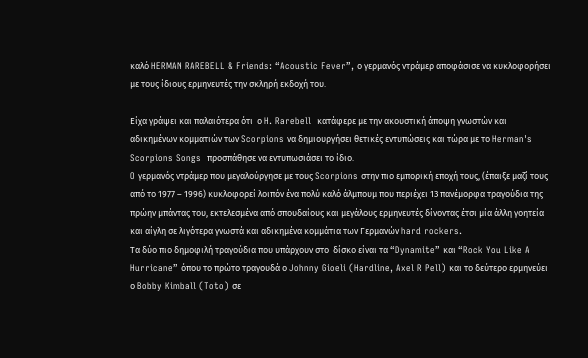καλό HERMAN RAREBELL & Friends: “Acoustic Fever”, ο γερμανός ντράμερ αποφάσισε να κυκλοφορήσει με τους ίδιους ερμηνευτές την σκληρή εκδοχή του.

Είχα γράψει και παλαιότερα ότι  ο H. Rarebell  κατάφερε με την ακουστική άποψη γνωστών και αδικημένων κομματιών των Scorpions να δημιουργήσει θετικές εντυπώσεις και τώρα με το Herman's Scorpions Songs  προσπάθησε να εντυπωσιάσει το ίδιο.
O γερμανός ντράμερ που μεγαλούργησε με τους Scorpions στην πιο εμπορική εποχή τους, (έπαιξε μαζί τους από το 1977 – 1996) κυκλοφορεί λοιπόν ένα πολύ καλό άλμπουμ που περιέχει 13 πανέμορφα τραγούδια της πρώην μπάντας του, εκτελεσμένα από σπουδαίους και μεγάλους ερμηνευτές δίνοντας έτσι μία άλλη γοητεία και αίγλη σε λιγότερα γνωστά και αδικημένα κομμάτια των Γερμανών hard rockers.
Τα δύο πιο δημοφιλή τραγούδια που υπάρχουν στο  δίσκο είναι τα “Dynamite” και “Rock You Like A Hurricane” όπου το πρώτο τραγουδά ο Johnny Gioeli (Hardline, Axel R Pell) και το δεύτερο ερμηνεύει ο Bobby Kimball (Toto) σε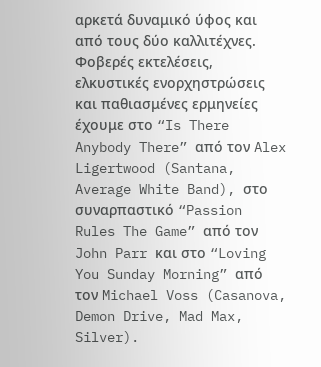αρκετά δυναμικό ύφος και από τους δύο καλλιτέχνες.
Φοβερές εκτελέσεις,  ελκυστικές ενορχηστρώσεις και παθιασμένες ερμηνείες έχουμε στο “Is There Anybody There” από τον Alex Ligertwood (Santana, Average White Band), στο συναρπαστικό “Passion Rules The Game” από τον John Parr και στο “Loving You Sunday Morning” από τον Michael Voss (Casanova, Demon Drive, Mad Max, Silver).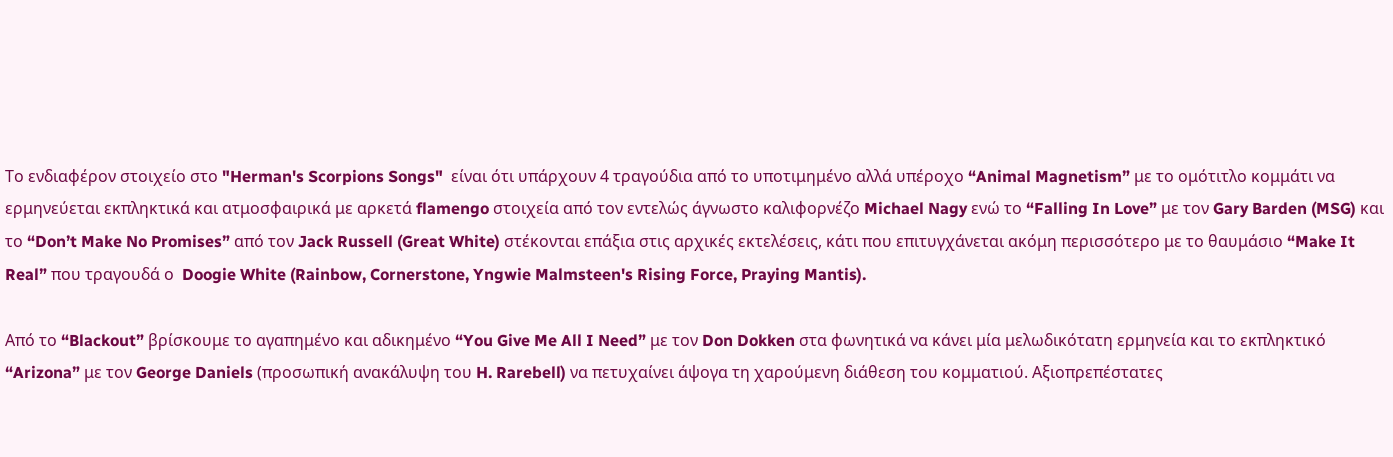Το ενδιαφέρον στοιχείο στο "Herman's Scorpions Songs"  είναι ότι υπάρχουν 4 τραγούδια από το υποτιμημένο αλλά υπέροχο “Animal Magnetism” με το ομότιτλο κομμάτι να ερμηνεύεται εκπληκτικά και ατμοσφαιρικά με αρκετά flamengo στοιχεία από τον εντελώς άγνωστο καλιφορνέζο Michael Nagy ενώ το “Falling In Love” με τον Gary Barden (MSG) και το “Don’t Make No Promises” από τον Jack Russell (Great White) στέκονται επάξια στις αρχικές εκτελέσεις, κάτι που επιτυγχάνεται ακόμη περισσότερο με το θαυμάσιο “Make It Real” που τραγουδά ο  Doogie White (Rainbow, Cornerstone, Yngwie Malmsteen's Rising Force, Praying Mantis).

Από το “Blackout” βρίσκουμε το αγαπημένο και αδικημένο “You Give Me All I Need” με τον Don Dokken στα φωνητικά να κάνει μία μελωδικότατη ερμηνεία και το εκπληκτικό “Arizona” με τον George Daniels (προσωπική ανακάλυψη του H. Rarebell) να πετυχαίνει άψογα τη χαρούμενη διάθεση του κομματιού. Αξιοπρεπέστατες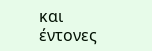και έντονες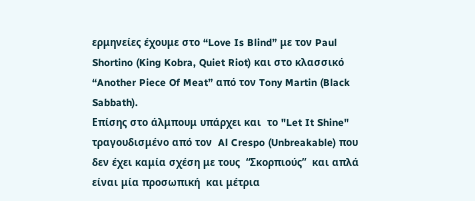ερμηνείες έχουμε στο “Love Is Blind” με τον Paul Shortino (King Kobra, Quiet Riot) και στο κλασσικό “Another Piece Of Meat” από τον Tony Martin (Black Sabbath).
Επίσης στο άλμπουμ υπάρχει και  το "Let It Shine"  τραγουδισμένο από τον  Al Crespo (Unbreakable) που δεν έχει καμία σχέση με τους  “Σκορπιούς”  και απλά είναι μία προσωπική  και μέτρια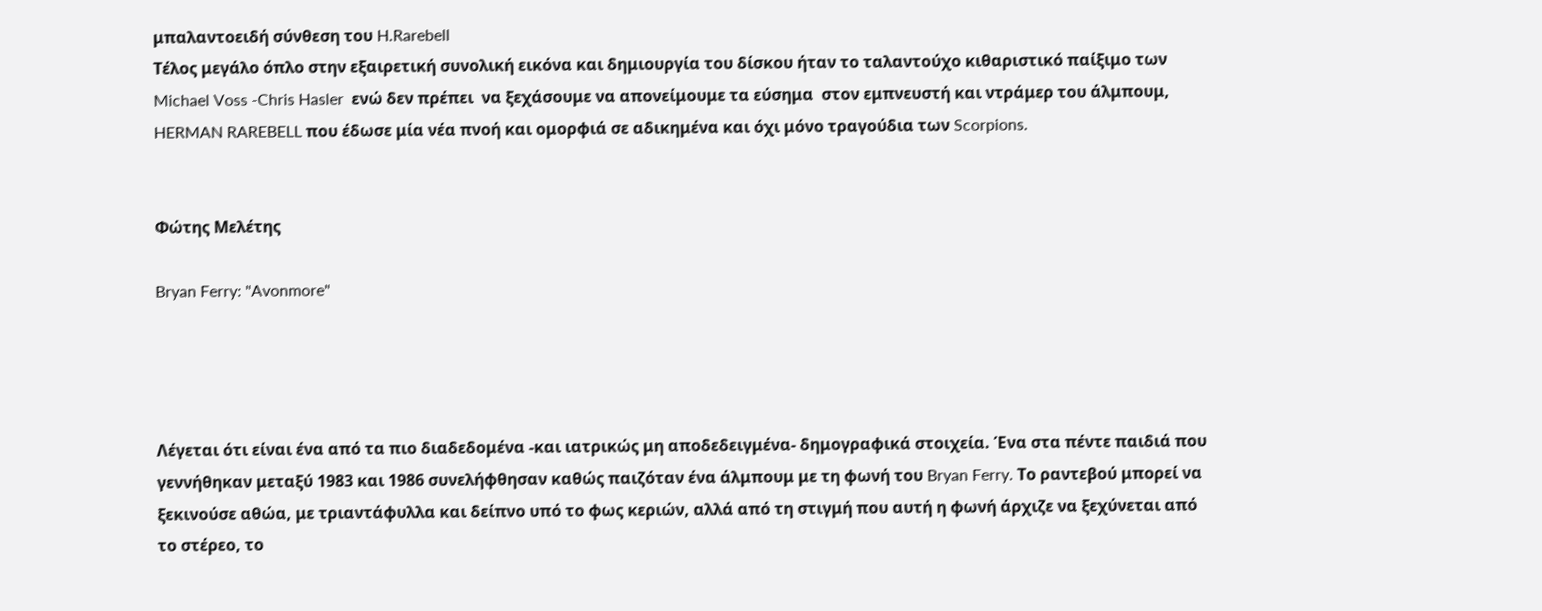μπαλαντοειδή σύνθεση του H.Rarebell
Τέλος μεγάλο όπλο στην εξαιρετική συνολική εικόνα και δημιουργία του δίσκου ήταν το ταλαντούχο κιθαριστικό παίξιμο των  Michael Voss -Chris Hasler  ενώ δεν πρέπει  να ξεχάσουμε να απονείμουμε τα εύσημα  στον εμπνευστή και ντράμερ του άλμπουμ,  HERMAN RAREBELL που έδωσε μία νέα πνοή και ομορφιά σε αδικημένα και όχι μόνο τραγούδια των Scorpions.


Φώτης Μελέτης

Bryan Ferry: "Avonmore"




Λέγεται ότι είναι ένα από τα πιο διαδεδομένα -και ιατρικώς μη αποδεδειγμένα- δημογραφικά στοιχεία. Ένα στα πέντε παιδιά που γεννήθηκαν μεταξύ 1983 και 1986 συνελήφθησαν καθώς παιζόταν ένα άλμπουμ με τη φωνή του Bryan Ferry. Το ραντεβού μπορεί να ξεκινούσε αθώα, με τριαντάφυλλα και δείπνο υπό το φως κεριών, αλλά από τη στιγμή που αυτή η φωνή άρχιζε να ξεχύνεται από το στέρεο, το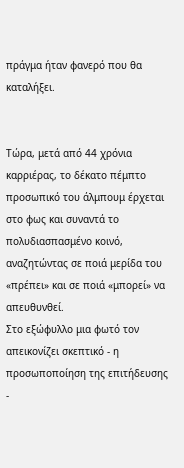πράγμα ήταν φανερό που θα καταλήξει.


Τώρα, μετά από 44 χρόνια καρριέρας, το δέκατο πέμπτο προσωπικό του άλμπουμ έρχεται στο φως και συναντά το πολυδιασπασμένο κοινό, αναζητώντας σε ποιά μερίδα του «πρέπει» και σε ποιά «μπορεί» να απευθυνθεί.
Στο εξώφυλλο μια φωτό τον απεικονίζει σκεπτικό - η προσωποποίηση της επιτήδευσης -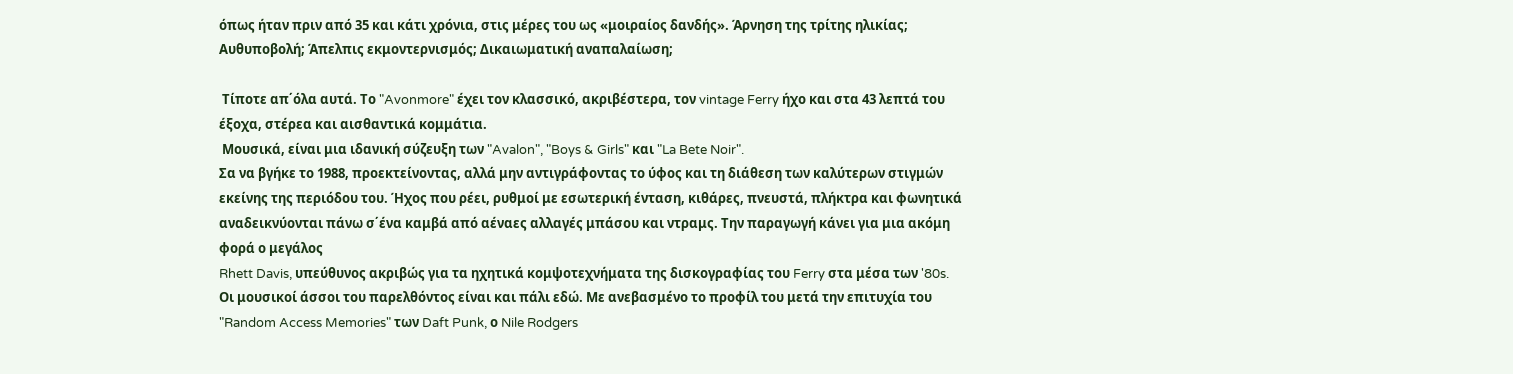όπως ήταν πριν από 35 και κάτι χρόνια, στις μέρες του ως «μοιραίος δανδής». Άρνηση της τρίτης ηλικίας; Αυθυποβολή; Άπελπις εκμοντερνισμός; Δικαιωματική αναπαλαίωση;

 Τίποτε απ΄όλα αυτά. Το "Avonmore" έχει τον κλασσικό, ακριβέστερα, τον vintage Ferry ήχο και στα 43 λεπτά του έξοχα, στέρεα και αισθαντικά κομμάτια.
 Μουσικά, είναι μια ιδανική σύζευξη των "Avalon", "Boys & Girls" και "La Bete Noir".
Σα να βγήκε το 1988, προεκτείνοντας, αλλά μην αντιγράφοντας το ύφος και τη διάθεση των καλύτερων στιγμών εκείνης της περιόδου του. Ήχος που ρέει, ρυθμοί με εσωτερική ένταση, κιθάρες, πνευστά, πλήκτρα και φωνητικά αναδεικνύονται πάνω σ΄ένα καμβά από αέναες αλλαγές μπάσου και ντραμς. Την παραγωγή κάνει για μια ακόμη φορά ο μεγάλος
Rhett Davis, υπεύθυνος ακριβώς για τα ηχητικά κομψοτεχνήματα της δισκογραφίας του Ferry στα μέσα των '80s.
Οι μουσικοί άσσοι του παρελθόντος είναι και πάλι εδώ. Με ανεβασμένο το προφίλ του μετά την επιτυχία του "Random Access Memories" των Daft Punk, ο Nile Rodgers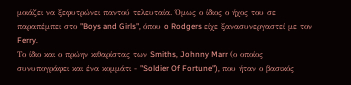μοιάζει να ξεφυτρώνει παντού τελευταία. Όμως ο ίδιος ο ήχος του σε παραπέμπει στο "Boys and Girls", όπου o Rodgers είχε ξανασυνεργαστεί με τον Ferry.
Το ίδιο και ο πρώην κιθαρίστας των Smiths, Johnny Marr (ο οποίος συνυπογράφει και ένα κομμάτι - "Soldier Of Fortune"), που ήταν ο βασικός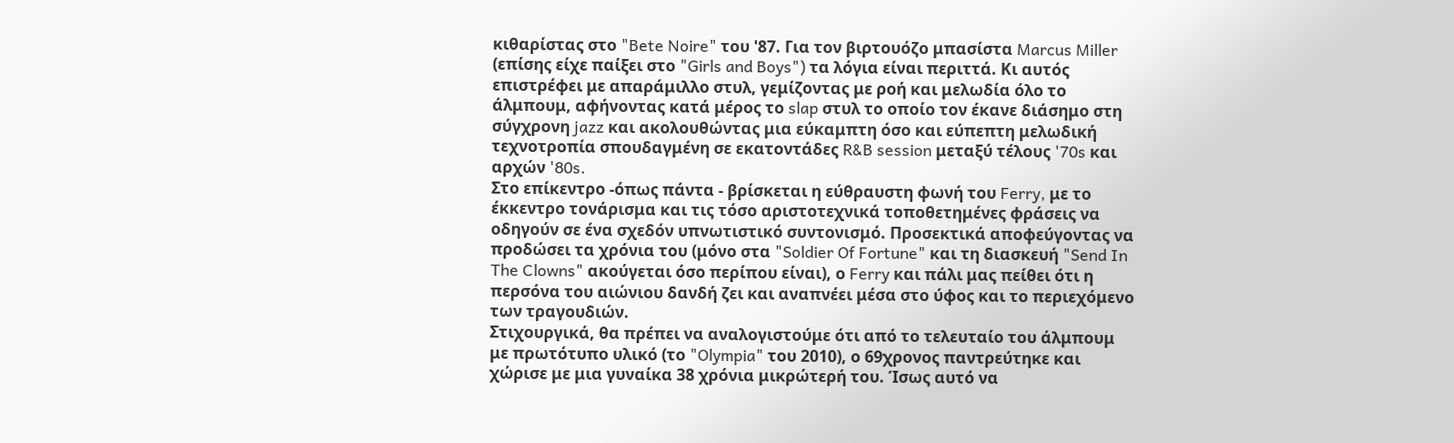κιθαρίστας στο "Bete Noire" του '87. Για τον βιρτουόζο μπασίστα Marcus Miller (επίσης είχε παίξει στο "Girls and Boys") τα λόγια είναι περιττά. Κι αυτός επιστρέφει με απαράμιλλο στυλ, γεμίζοντας με ροή και μελωδία όλο το άλμπουμ, αφήνοντας κατά μέρος το slap στυλ το οποίο τον έκανε διάσημο στη σύγχρονη jazz και ακολουθώντας μια εύκαμπτη όσο και εύπεπτη μελωδική τεχνοτροπία σπουδαγμένη σε εκατοντάδες R&B session μεταξύ τέλους '70s και αρχών '80s.
Στο επίκεντρο -όπως πάντα - βρίσκεται η εύθραυστη φωνή του Ferry, με το έκκεντρο τονάρισμα και τις τόσο αριστοτεχνικά τοποθετημένες φράσεις να οδηγούν σε ένα σχεδόν υπνωτιστικό συντονισμό. Προσεκτικά αποφεύγοντας να προδώσει τα χρόνια του (μόνο στα "Soldier Of Fortune" και τη διασκευή "Send In The Clowns" ακούγεται όσο περίπου είναι), ο Ferry και πάλι μας πείθει ότι η περσόνα του αιώνιου δανδή ζει και αναπνέει μέσα στο ύφος και το περιεχόμενο των τραγουδιών.
Στιχουργικά, θα πρέπει να αναλογιστούμε ότι από το τελευταίο του άλμπουμ με πρωτότυπο υλικό (το "Olympia" του 2010), ο 69χρονος παντρεύτηκε και χώρισε με μια γυναίκα 38 χρόνια μικρώτερή του. Ίσως αυτό να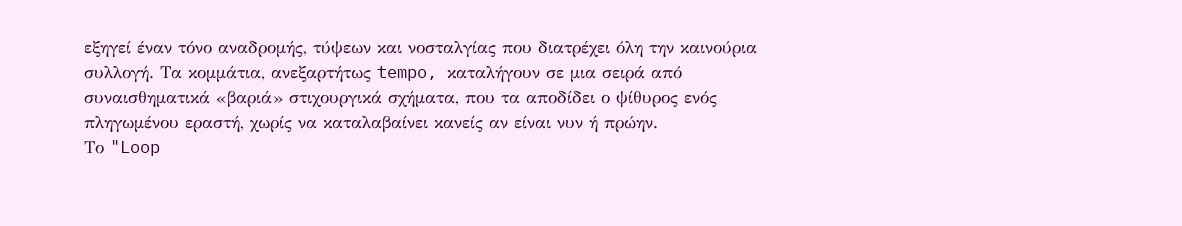εξηγεί έναν τόνο αναδρομής, τύψεων και νοσταλγίας που διατρέχει όλη την καινούρια συλλογή. Τα κομμάτια, ανεξαρτήτως tempo, καταλήγουν σε μια σειρά από συναισθηματικά «βαριά» στιχουργικά σχήματα, που τα αποδίδει ο ψίθυρος ενός πληγωμένου εραστή, χωρίς να καταλαβαίνει κανείς αν είναι νυν ή πρώην.
Το "Loop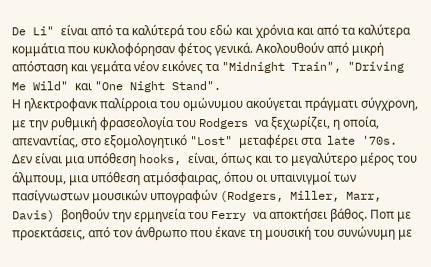De Li" είναι από τα καλύτερά του εδώ και χρόνια και από τα καλύτερα κομμάτια που κυκλοφόρησαν φέτος γενικά. Ακολουθούν από μικρή απόσταση και γεμάτα νέον εικόνες τα "Midnight Train", "Driving Me Wild" και "One Night Stand".
Η ηλεκτροφανκ παλίρροια του ομώνυμου ακούγεται πράγματι σύγχρονη, με την ρυθμική φρασεολογία του Rodgers να ξεχωρίζει, η οποία, απεναντίας, στο εξομολογητικό "Lost" μεταφέρει στα  late '70s.
Δεν είναι μια υπόθεση hooks, είναι, όπως και το μεγαλύτερο μέρος του άλμπουμ, μια υπόθεση ατμόσφαιρας, όπου οι υπαινιγμοί των πασίγνωστων μουσικών υπογραφών (Rodgers, Miller, Marr, Davis) βοηθούν την ερμηνεία του Ferry να αποκτήσει βάθος. Ποπ με προεκτάσεις, από τον άνθρωπο που έκανε τη μουσική του συνώνυμη με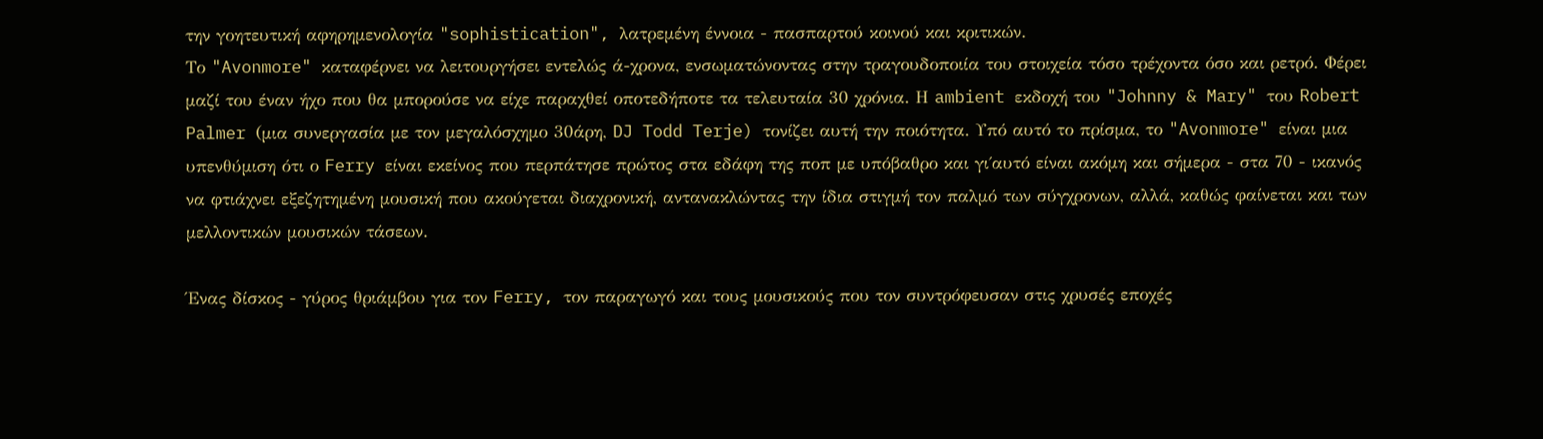την γοητευτική αφηρημενολογία "sophistication", λατρεμένη έννοια - πασπαρτού κοινού και κριτικών.
Το "Avonmore" καταφέρνει να λειτουργήσει εντελώς ά-χρονα, ενσωματώνοντας στην τραγουδοποιία του στοιχεία τόσο τρέχοντα όσο και ρετρό. Φέρει μαζί του έναν ήχο που θα μπορούσε να είχε παραχθεί οποτεδήποτε τα τελευταία 30 χρόνια. Η ambient εκδοχή του "Johnny & Mary" του Robert Palmer (μια συνεργασία με τον μεγαλόσχημο 30άρη, DJ Todd Terje) τονίζει αυτή την ποιότητα. Υπό αυτό το πρίσμα, το "Avonmore" είναι μια υπενθύμιση ότι ο Ferry είναι εκείνος που περπάτησε πρώτος στα εδάφη της ποπ με υπόβαθρο και γι΄αυτό είναι ακόμη και σήμερα - στα 70 - ικανός να φτιάχνει εξεζητημένη μουσική που ακούγεται διαχρονική, αντανακλώντας την ίδια στιγμή τον παλμό των σύγχρονων, αλλά, καθώς φαίνεται και των μελλοντικών μουσικών τάσεων.

Ένας δίσκος - γύρος θριάμβου για τον Ferry, τον παραγωγό και τους μουσικούς που τον συντρόφευσαν στις χρυσές εποχές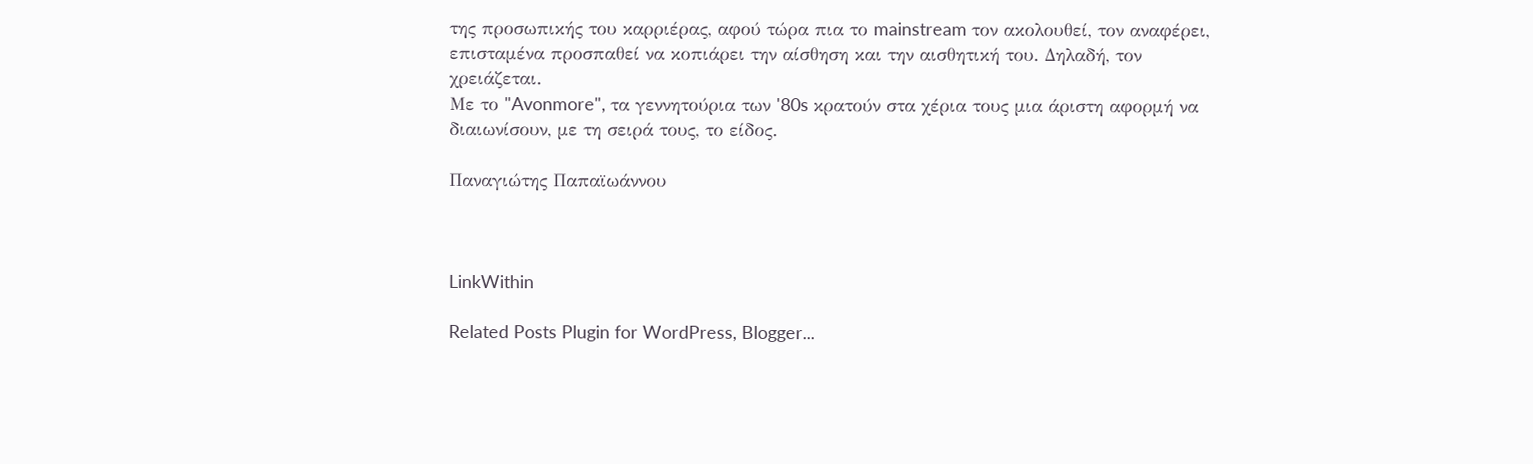της προσωπικής του καρριέρας, αφού τώρα πια το mainstream τον ακολουθεί, τον αναφέρει, επισταμένα προσπαθεί να κοπιάρει την αίσθηση και την αισθητική του. Δηλαδή, τον χρειάζεται.
Με το "Avonmore", τα γεννητούρια των '80s κρατούν στα χέρια τους μια άριστη αφορμή να διαιωνίσουν, με τη σειρά τους, το είδος.

Παναγιώτης Παπαϊωάννου



LinkWithin

Related Posts Plugin for WordPress, Blogger...